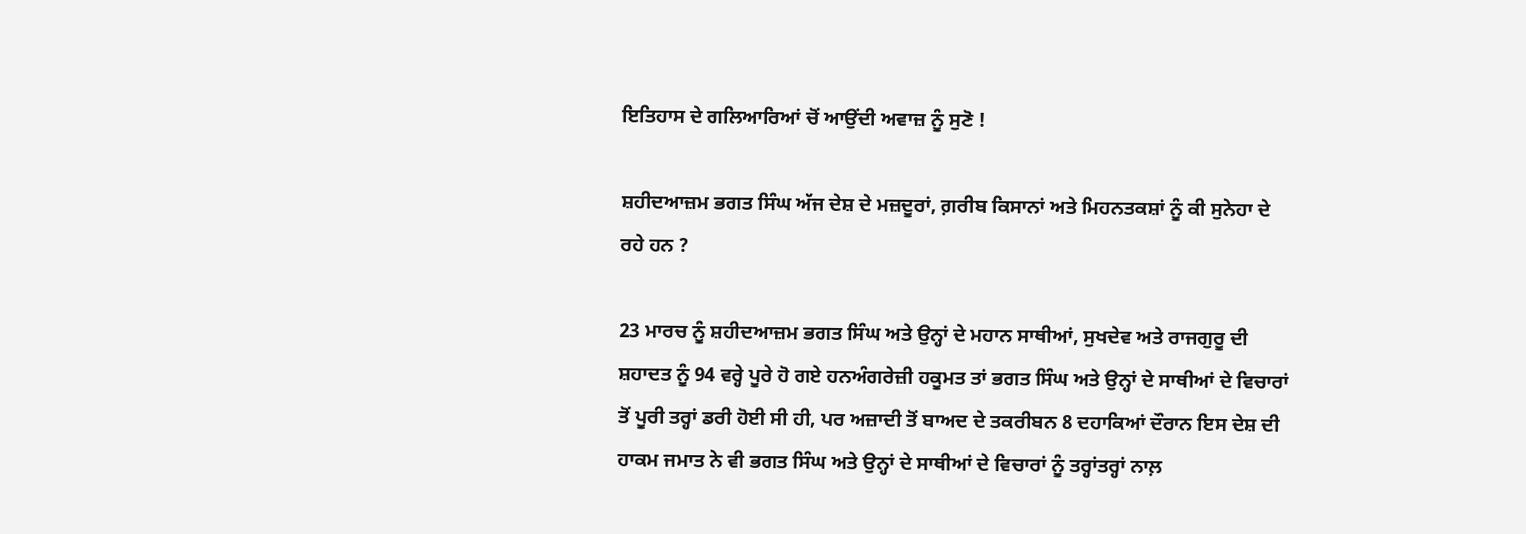ਇਤਿਹਾਸ ਦੇ ਗਲਿਆਰਿਆਂ ਚੋਂ ਆਉਂਦੀ ਅਵਾਜ਼ ਨੂੰ ਸੁਣੋ !

ਸ਼ਹੀਦਆਜ਼ਮ ਭਗਤ ਸਿੰਘ ਅੱਜ ਦੇਸ਼ ਦੇ ਮਜ਼ਦੂਰਾਂ, ਗ਼ਰੀਬ ਕਿਸਾਨਾਂ ਅਤੇ ਮਿਹਨਤਕਸ਼ਾਂ ਨੂੰ ਕੀ ਸੁਨੇਹਾ ਦੇ ਰਹੇ ਹਨ ?

23 ਮਾਰਚ ਨੂੰ ਸ਼ਹੀਦਆਜ਼ਮ ਭਗਤ ਸਿੰਘ ਅਤੇ ਉਨ੍ਹਾਂ ਦੇ ਮਹਾਨ ਸਾਥੀਆਂ, ਸੁਖਦੇਵ ਅਤੇ ਰਾਜਗੁਰੂ ਦੀ ਸ਼ਹਾਦਤ ਨੂੰ 94 ਵਰ੍ਹੇ ਪੂਰੇ ਹੋ ਗਏ ਹਨਅੰਗਰੇਜ਼ੀ ਹਕੂਮਤ ਤਾਂ ਭਗਤ ਸਿੰਘ ਅਤੇ ਉਨ੍ਹਾਂ ਦੇ ਸਾਥੀਆਂ ਦੇ ਵਿਚਾਰਾਂ ਤੋਂ ਪੂਰੀ ਤਰ੍ਹਾਂ ਡਰੀ ਹੋਈ ਸੀ ਹੀ, ਪਰ ਅਜ਼ਾਦੀ ਤੋਂ ਬਾਅਦ ਦੇ ਤਕਰੀਬਨ 8 ਦਹਾਕਿਆਂ ਦੌਰਾਨ ਇਸ ਦੇਸ਼ ਦੀ ਹਾਕਮ ਜਮਾਤ ਨੇ ਵੀ ਭਗਤ ਸਿੰਘ ਅਤੇ ਉਨ੍ਹਾਂ ਦੇ ਸਾਥੀਆਂ ਦੇ ਵਿਚਾਰਾਂ ਨੂੰ ਤਰ੍ਹਾਂਤਰ੍ਹਾਂ ਨਾਲ਼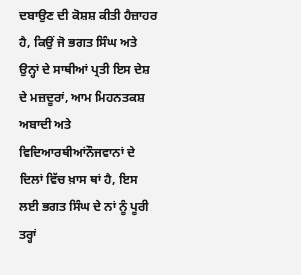ਦਬਾਉਣ ਦੀ ਕੋਸ਼ਸ਼ ਕੀਤੀ ਹੈਜ਼ਾਹਰ ਹੈ, ਕਿਉਂ ਜੋ ਭਗਤ ਸਿੰਘ ਅਤੇ ਉਨ੍ਹਾਂ ਦੇ ਸਾਥੀਆਂ ਪ੍ਰਤੀ ਇਸ ਦੇਸ਼ ਦੇ ਮਜ਼ਦੂਰਾਂ, ਆਮ ਮਿਹਨਤਕਸ਼ ਅਬਾਦੀ ਅਤੇ ਵਿਦਿਆਰਥੀਆਂਨੌਜਵਾਨਾਂ ਦੇ ਦਿਲਾਂ ਵਿੱਚ ਖ਼ਾਸ ਥਾਂ ਹੈ, ਇਸ ਲਈ ਭਗਤ ਸਿੰਘ ਦੇ ਨਾਂ ਨੂੰ ਪੂਰੀ ਤਰ੍ਹਾਂ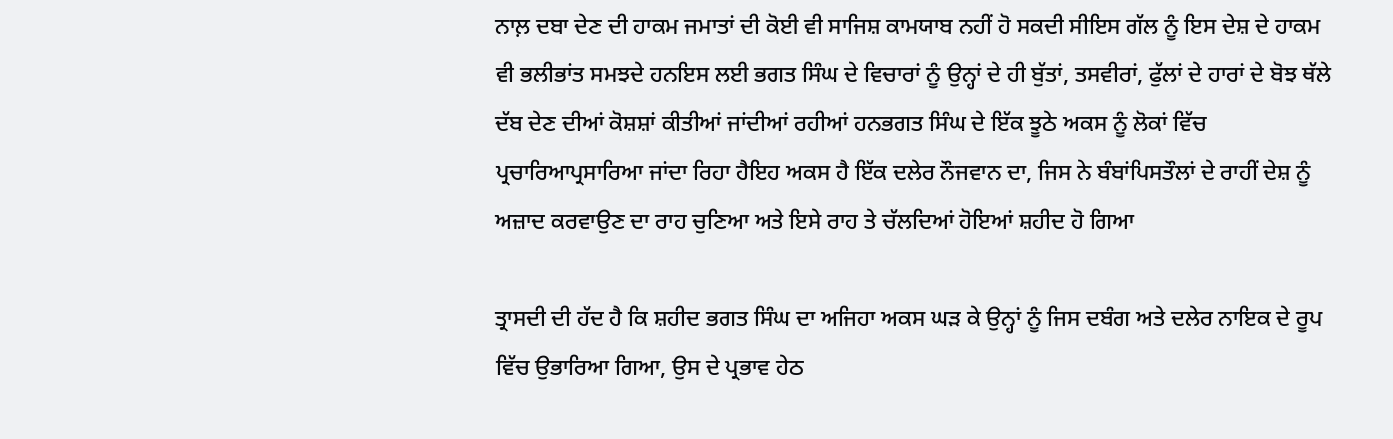ਨਾਲ਼ ਦਬਾ ਦੇਣ ਦੀ ਹਾਕਮ ਜਮਾਤਾਂ ਦੀ ਕੋਈ ਵੀ ਸਾਜਿਸ਼ ਕਾਮਯਾਬ ਨਹੀਂ ਹੋ ਸਕਦੀ ਸੀਇਸ ਗੱਲ ਨੂੰ ਇਸ ਦੇਸ਼ ਦੇ ਹਾਕਮ ਵੀ ਭਲੀਭਾਂਤ ਸਮਝਦੇ ਹਨਇਸ ਲਈ ਭਗਤ ਸਿੰਘ ਦੇ ਵਿਚਾਰਾਂ ਨੂੰ ਉਨ੍ਹਾਂ ਦੇ ਹੀ ਬੁੱਤਾਂ, ਤਸਵੀਰਾਂ, ਫੁੱਲਾਂ ਦੇ ਹਾਰਾਂ ਦੇ ਬੋਝ ਥੱਲੇ ਦੱਬ ਦੇਣ ਦੀਆਂ ਕੋਸ਼ਸ਼ਾਂ ਕੀਤੀਆਂ ਜਾਂਦੀਆਂ ਰਹੀਆਂ ਹਨਭਗਤ ਸਿੰਘ ਦੇ ਇੱਕ ਝੂਠੇ ਅਕਸ ਨੂੰ ਲੋਕਾਂ ਵਿੱਚ ਪ੍ਰਚਾਰਿਆਪ੍ਰਸਾਰਿਆ ਜਾਂਦਾ ਰਿਹਾ ਹੈਇਹ ਅਕਸ ਹੈ ਇੱਕ ਦਲੇਰ ਨੌਜਵਾਨ ਦਾ, ਜਿਸ ਨੇ ਬੰਬਾਂਪਿਸਤੌਲਾਂ ਦੇ ਰਾਹੀਂ ਦੇਸ਼ ਨੂੰ ਅਜ਼ਾਦ ਕਰਵਾਉਣ ਦਾ ਰਾਹ ਚੁਣਿਆ ਅਤੇ ਇਸੇ ਰਾਹ ਤੇ ਚੱਲਦਿਆਂ ਹੋਇਆਂ ਸ਼ਹੀਦ ਹੋ ਗਿਆ

ਤ੍ਰਾਸਦੀ ਦੀ ਹੱਦ ਹੈ ਕਿ ਸ਼ਹੀਦ ਭਗਤ ਸਿੰਘ ਦਾ ਅਜਿਹਾ ਅਕਸ ਘੜ ਕੇ ਉਨ੍ਹਾਂ ਨੂੰ ਜਿਸ ਦਬੰਗ ਅਤੇ ਦਲੇਰ ਨਾਇਕ ਦੇ ਰੂਪ ਵਿੱਚ ਉਭਾਰਿਆ ਗਿਆ, ਉਸ ਦੇ ਪ੍ਰਭਾਵ ਹੇਠ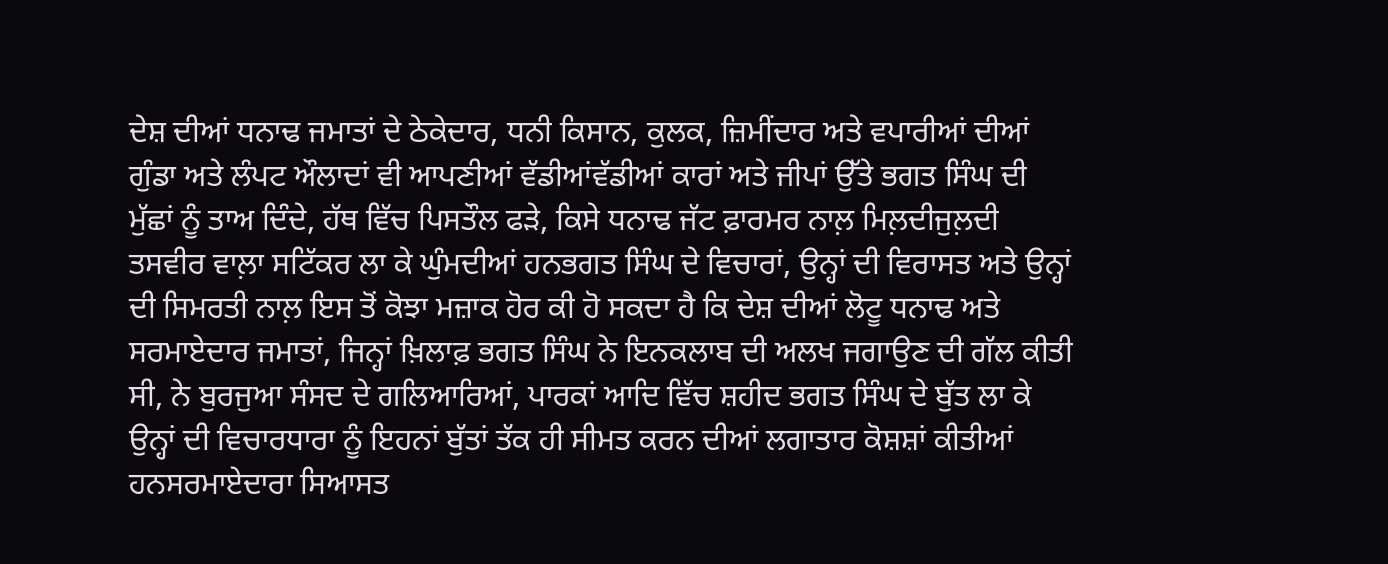ਦੇਸ਼ ਦੀਆਂ ਧਨਾਢ ਜਮਾਤਾਂ ਦੇ ਠੇਕੇਦਾਰ, ਧਨੀ ਕਿਸਾਨ, ਕੁਲਕ, ਜ਼ਿਮੀਂਦਾਰ ਅਤੇ ਵਪਾਰੀਆਂ ਦੀਆਂ ਗੁੰਡਾ ਅਤੇ ਲੰਪਟ ਔਲਾਦਾਂ ਵੀ ਆਪਣੀਆਂ ਵੱਡੀਆਂਵੱਡੀਆਂ ਕਾਰਾਂ ਅਤੇ ਜੀਪਾਂ ਉੱਤੇ ਭਗਤ ਸਿੰਘ ਦੀ ਮੁੱਛਾਂ ਨੂੰ ਤਾਅ ਦਿੰਦੇ, ਹੱਥ ਵਿੱਚ ਪਿਸਤੌਲ ਫੜੇ, ਕਿਸੇ ਧਨਾਢ ਜੱਟ ਫ਼ਾਰਮਰ ਨਾਲ਼ ਮਿਲ਼ਦੀਜੁਲ਼ਦੀ ਤਸਵੀਰ ਵਾਲ਼ਾ ਸਟਿੱਕਰ ਲਾ ਕੇ ਘੁੰਮਦੀਆਂ ਹਨਭਗਤ ਸਿੰਘ ਦੇ ਵਿਚਾਰਾਂ, ਉਨ੍ਹਾਂ ਦੀ ਵਿਰਾਸਤ ਅਤੇ ਉਨ੍ਹਾਂ ਦੀ ਸਿਮਰਤੀ ਨਾਲ਼ ਇਸ ਤੋਂ ਕੋਝਾ ਮਜ਼ਾਕ ਹੋਰ ਕੀ ਹੋ ਸਕਦਾ ਹੈ ਕਿ ਦੇਸ਼ ਦੀਆਂ ਲੋਟੂ ਧਨਾਢ ਅਤੇ ਸਰਮਾਏਦਾਰ ਜਮਾਤਾਂ, ਜਿਨ੍ਹਾਂ ਖ਼ਿਲਾਫ਼ ਭਗਤ ਸਿੰਘ ਨੇ ਇਨਕਲਾਬ ਦੀ ਅਲਖ ਜਗਾਉਣ ਦੀ ਗੱਲ ਕੀਤੀ ਸੀ, ਨੇ ਬੁਰਜੁਆ ਸੰਸਦ ਦੇ ਗਲਿਆਰਿਆਂ, ਪਾਰਕਾਂ ਆਦਿ ਵਿੱਚ ਸ਼ਹੀਦ ਭਗਤ ਸਿੰਘ ਦੇ ਬੁੱਤ ਲਾ ਕੇ ਉਨ੍ਹਾਂ ਦੀ ਵਿਚਾਰਧਾਰਾ ਨੂੰ ਇਹਨਾਂ ਬੁੱਤਾਂ ਤੱਕ ਹੀ ਸੀਮਤ ਕਰਨ ਦੀਆਂ ਲਗਾਤਾਰ ਕੋਸ਼ਸ਼ਾਂ ਕੀਤੀਆਂ ਹਨਸਰਮਾਏਦਾਰਾ ਸਿਆਸਤ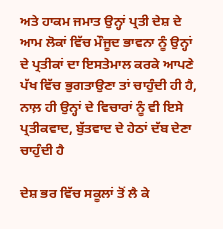ਅਤੇ ਹਾਕਮ ਜਮਾਤ ਉਨ੍ਹਾਂ ਪ੍ਰਤੀ ਦੇਸ਼ ਦੇ ਆਮ ਲੋਕਾਂ ਵਿੱਚ ਮੌਜੂਦ ਭਾਵਨਾ ਨੂੰ ਉਨ੍ਹਾਂ ਦੇ ਪ੍ਰਤੀਕਾਂ ਦਾ ਇਸਤੇਮਾਲ ਕਰਕੇ ਆਪਣੇ ਪੱਖ ਵਿੱਚ ਭੁਗਤਾਉਣਾ ਤਾਂ ਚਾਹੁੰਦੀ ਹੀ ਹੈ, ਨਾਲ਼ ਹੀ ਉਨ੍ਹਾਂ ਦੇ ਵਿਚਾਰਾਂ ਨੂੰ ਵੀ ਇਸੇ ਪ੍ਰਤੀਕਵਾਦ, ਬੁੱਤਵਾਦ ਦੇ ਹੇਠਾਂ ਦੱਬ ਦੇਣਾ ਚਾਹੁੰਦੀ ਹੈ

ਦੇਸ਼ ਭਰ ਵਿੱਚ ਸਕੂਲਾਂ ਤੋਂ ਲੈ ਕੇ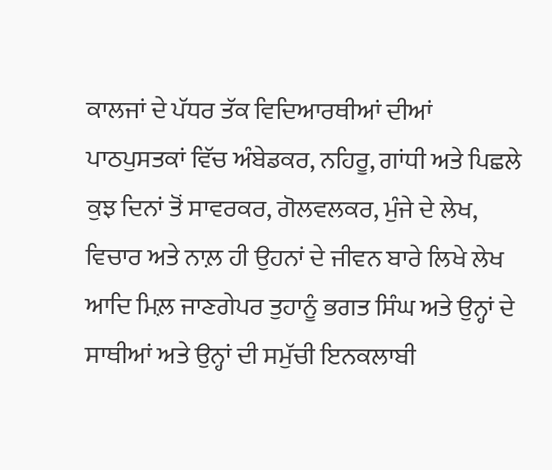ਕਾਲਜਾਂ ਦੇ ਪੱਧਰ ਤੱਕ ਵਿਦਿਆਰਥੀਆਂ ਦੀਆਂ ਪਾਠਪੁਸਤਕਾਂ ਵਿੱਚ ਅੰਬੇਡਕਰ, ਨਹਿਰੂ, ਗਾਂਧੀ ਅਤੇ ਪਿਛਲੇ ਕੁਝ ਦਿਨਾਂ ਤੋਂ ਸਾਵਰਕਰ, ਗੋਲਵਲਕਰ, ਮੁੰਜੇ ਦੇ ਲੇਖ, ਵਿਚਾਰ ਅਤੇ ਨਾਲ਼ ਹੀ ਉਹਨਾਂ ਦੇ ਜੀਵਨ ਬਾਰੇ ਲਿਖੇ ਲੇਖ ਆਦਿ ਮਿਲ਼ ਜਾਣਗੇਪਰ ਤੁਹਾਨੂੰ ਭਗਤ ਸਿੰਘ ਅਤੇ ਉਨ੍ਹਾਂ ਦੇ ਸਾਥੀਆਂ ਅਤੇ ਉਨ੍ਹਾਂ ਦੀ ਸਮੁੱਚੀ ਇਨਕਲਾਬੀ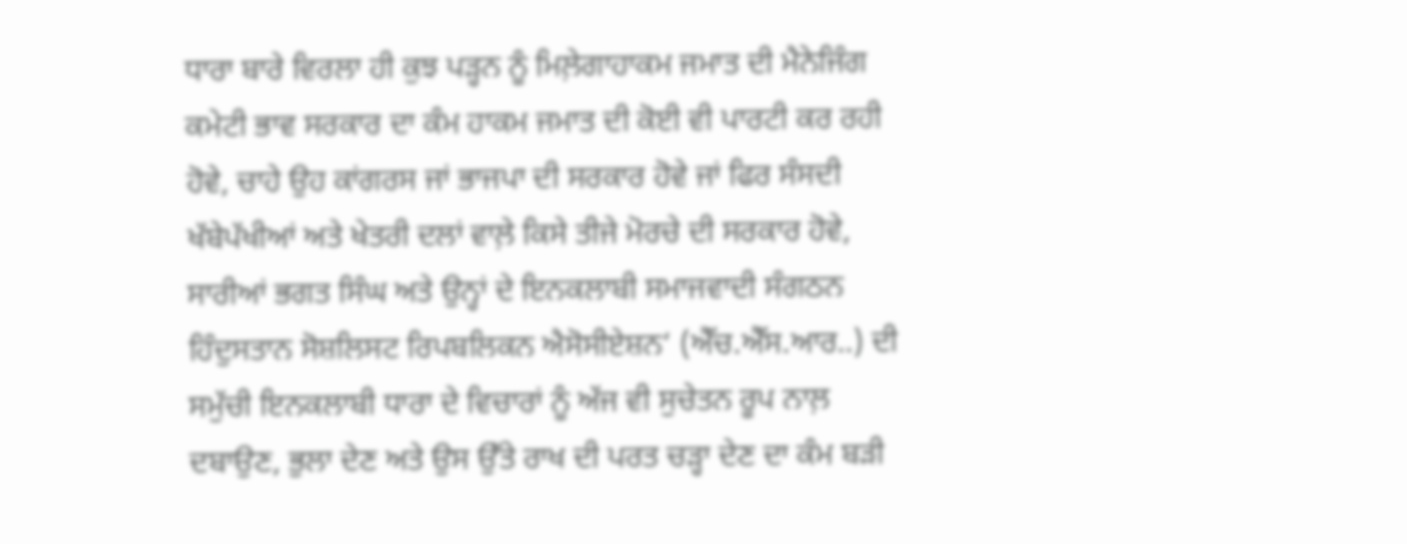ਧਾਰਾ ਬਾਰੇ ਵਿਰਲਾ ਹੀ ਕੁਝ ਪੜ੍ਹਨ ਨੂੰ ਮਿਲ਼ੇਗਾਹਾਕਮ ਜਮਾਤ ਦੀ ਮੈਨੇਜਿੰਗ ਕਮੇਟੀ ਭਾਵ ਸਰਕਾਰ ਦਾ ਕੰਮ ਹਾਕਮ ਜਮਾਤ ਦੀ ਕੋਈ ਵੀ ਪਾਰਟੀ ਕਰ ਰਹੀ ਹੋਵੇ, ਚਾਹੇ ਉਹ ਕਾਂਗਰਸ ਜਾਂ ਭਾਜਪਾ ਦੀ ਸਰਕਾਰ ਹੋਵੇ ਜਾਂ ਫਿਰ ਸੰਸਦੀ ਖੱਬੇਪੱਖੀਆਂ ਅਤੇ ਖੇਤਰੀ ਦਲਾਂ ਵਾਲ਼ੇ ਕਿਸੇ ਤੀਜੇ ਮੋਰਚੇ ਦੀ ਸਰਕਾਰ ਹੋਵੇ, ਸਾਰੀਆਂ ਭਗਤ ਸਿੰਘ ਅਤੇ ਉਨ੍ਹਾਂ ਦੇ ਇਨਕਲਾਬੀ ਸਮਾਜਵਾਦੀ ਸੰਗਠਨ ਹਿੰਦੁਸਤਾਨ ਸੋਸ਼ਲਿਸਟ ਰਿਪਬਲਿਕਨ ਐਸੋਸੀਏਸ਼ਨ‘ (ਐੱਚ.ਐੱਸ.ਆਰ..) ਦੀ ਸਮੁੱਚੀ ਇਨਕਲਾਬੀ ਧਾਰਾ ਦੇ ਵਿਚਾਰਾਂ ਨੂੰ ਅੱਜ ਵੀ ਸੁਚੇਤਨ ਰੂਪ ਨਾਲ਼ ਦਬਾਉਣ, ਭੁਲਾ ਦੇਣ ਅਤੇ ਉਸ ਉੱਤੇ ਰਾਖ ਦੀ ਪਰਤ ਚੜ੍ਹਾ ਦੇਣ ਦਾ ਕੰਮ ਬੜੀ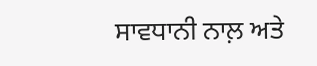ਸਾਵਧਾਨੀ ਨਾਲ਼ ਅਤੇ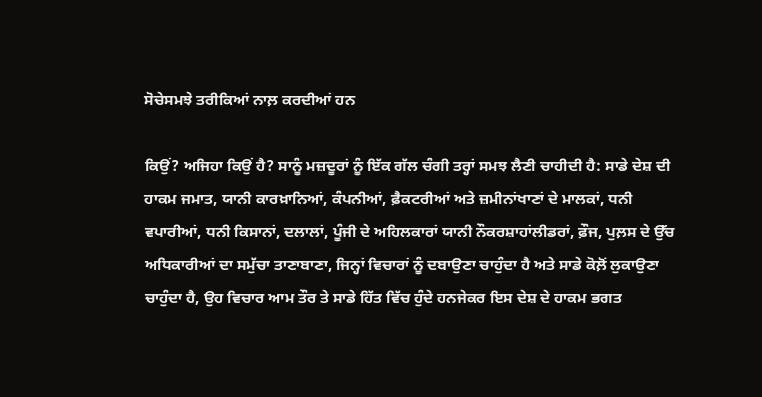ਸੋਚੇਸਮਝੇ ਤਰੀਕਿਆਂ ਨਾਲ਼ ਕਰਦੀਆਂ ਹਨ

ਕਿਉਂ? ਅਜਿਹਾ ਕਿਉਂ ਹੈ? ਸਾਨੂੰ ਮਜ਼ਦੂਰਾਂ ਨੂੰ ਇੱਕ ਗੱਲ ਚੰਗੀ ਤਰ੍ਹਾਂ ਸਮਝ ਲੈਣੀ ਚਾਹੀਦੀ ਹੈ: ਸਾਡੇ ਦੇਸ਼ ਦੀ ਹਾਕਮ ਜਮਾਤ, ਯਾਨੀ ਕਾਰਖ਼ਾਨਿਆਂ, ਕੰਪਨੀਆਂ, ਫ਼ੈਕਟਰੀਆਂ ਅਤੇ ਜ਼ਮੀਨਾਂਖਾਣਾਂ ਦੇ ਮਾਲਕਾਂ, ਧਨੀ ਵਪਾਰੀਆਂ, ਧਨੀ ਕਿਸਾਨਾਂ, ਦਲਾਲਾਂ, ਪੂੰਜੀ ਦੇ ਅਹਿਲਕਾਰਾਂ ਯਾਨੀ ਨੌਕਰਸ਼ਾਹਾਂਲੀਡਰਾਂ, ਫ਼ੌਜ, ਪੁਲ਼ਸ ਦੇ ਉੱਚ ਅਧਿਕਾਰੀਆਂ ਦਾ ਸਮੁੱਚਾ ਤਾਣਾਬਾਣਾ, ਜਿਨ੍ਹਾਂ ਵਿਚਾਰਾਂ ਨੂੰ ਦਬਾਉਣਾ ਚਾਹੁੰਦਾ ਹੈ ਅਤੇ ਸਾਡੇ ਕੋਲ਼ੋਂ ਲੁਕਾਉਣਾ ਚਾਹੁੰਦਾ ਹੈ, ਉਹ ਵਿਚਾਰ ਆਮ ਤੌਰ ਤੇ ਸਾਡੇ ਹਿੱਤ ਵਿੱਚ ਹੁੰਦੇ ਹਨਜੇਕਰ ਇਸ ਦੇਸ਼ ਦੇ ਹਾਕਮ ਭਗਤ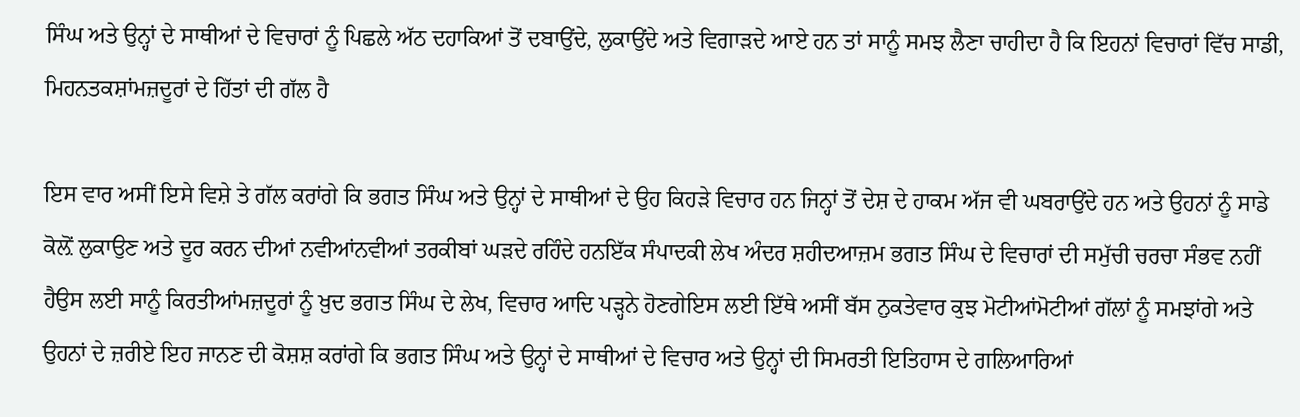ਸਿੰਘ ਅਤੇ ਉਨ੍ਹਾਂ ਦੇ ਸਾਥੀਆਂ ਦੇ ਵਿਚਾਰਾਂ ਨੂੰ ਪਿਛਲੇ ਅੱਠ ਦਹਾਕਿਆਂ ਤੋਂ ਦਬਾਉਂਦੇ, ਲੁਕਾਉਂਦੇ ਅਤੇ ਵਿਗਾੜਦੇ ਆਏ ਹਨ ਤਾਂ ਸਾਨੂੰ ਸਮਝ ਲੈਣਾ ਚਾਹੀਦਾ ਹੈ ਕਿ ਇਹਨਾਂ ਵਿਚਾਰਾਂ ਵਿੱਚ ਸਾਡੀ, ਮਿਹਨਤਕਸ਼ਾਂਮਜ਼ਦੂਰਾਂ ਦੇ ਹਿੱਤਾਂ ਦੀ ਗੱਲ ਹੈ

ਇਸ ਵਾਰ ਅਸੀਂ ਇਸੇ ਵਿਸ਼ੇ ਤੇ ਗੱਲ ਕਰਾਂਗੇ ਕਿ ਭਗਤ ਸਿੰਘ ਅਤੇ ਉਨ੍ਹਾਂ ਦੇ ਸਾਥੀਆਂ ਦੇ ਉਹ ਕਿਹੜੇ ਵਿਚਾਰ ਹਨ ਜਿਨ੍ਹਾਂ ਤੋਂ ਦੇਸ਼ ਦੇ ਹਾਕਮ ਅੱਜ ਵੀ ਘਬਰਾਉਂਦੇ ਹਨ ਅਤੇ ਉਹਨਾਂ ਨੂੰ ਸਾਡੇ ਕੋਲ਼ੋਂ ਲੁਕਾਉਣ ਅਤੇ ਦੂਰ ਕਰਨ ਦੀਆਂ ਨਵੀਆਂਨਵੀਆਂ ਤਰਕੀਬਾਂ ਘੜਦੇ ਰਹਿੰਦੇ ਹਨਇੱਕ ਸੰਪਾਦਕੀ ਲੇਖ ਅੰਦਰ ਸ਼ਹੀਦਆਜ਼ਮ ਭਗਤ ਸਿੰਘ ਦੇ ਵਿਚਾਰਾਂ ਦੀ ਸਮੁੱਚੀ ਚਰਚਾ ਸੰਭਵ ਨਹੀਂ ਹੈਉਸ ਲਈ ਸਾਨੂੰ ਕਿਰਤੀਆਂਮਜ਼ਦੂਰਾਂ ਨੂੰ ਖ਼ੁਦ ਭਗਤ ਸਿੰਘ ਦੇ ਲੇਖ, ਵਿਚਾਰ ਆਦਿ ਪੜ੍ਹਨੇ ਹੋਣਗੇਇਸ ਲਈ ਇੱਥੇ ਅਸੀਂ ਬੱਸ ਨੁਕਤੇਵਾਰ ਕੁਝ ਮੋਟੀਆਂਮੋਟੀਆਂ ਗੱਲਾਂ ਨੂੰ ਸਮਝਾਂਗੇ ਅਤੇ ਉਹਨਾਂ ਦੇ ਜ਼ਰੀਏ ਇਹ ਜਾਨਣ ਦੀ ਕੋਸ਼ਸ਼ ਕਰਾਂਗੇ ਕਿ ਭਗਤ ਸਿੰਘ ਅਤੇ ਉਨ੍ਹਾਂ ਦੇ ਸਾਥੀਆਂ ਦੇ ਵਿਚਾਰ ਅਤੇ ਉਨ੍ਹਾਂ ਦੀ ਸਿਮਰਤੀ ਇਤਿਹਾਸ ਦੇ ਗਲਿਆਰਿਆਂ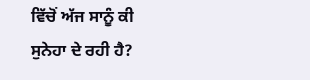ਵਿੱਚੋਂ ਅੱਜ ਸਾਨੂੰ ਕੀ ਸੁਨੇਹਾ ਦੇ ਰਹੀ ਹੈ?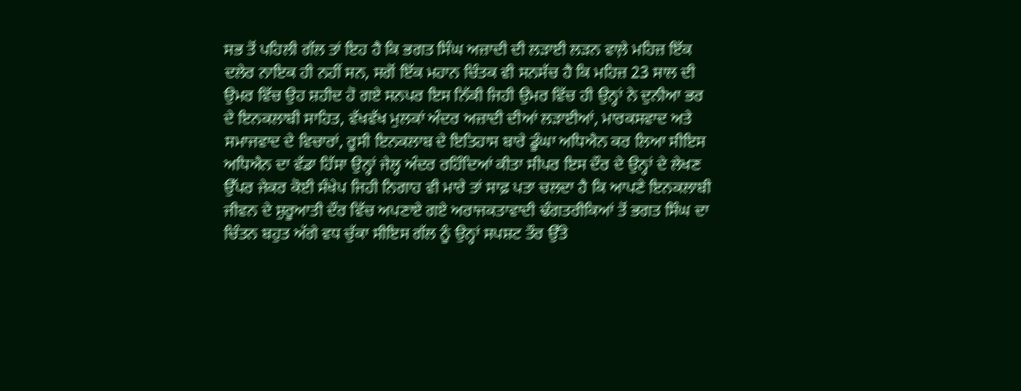ਸਭ ਤੋਂ ਪਹਿਲੀ ਗੱਲ ਤਾਂ ਇਹ ਹੈ ਕਿ ਭਗਤ ਸਿੰਘ ਅਜ਼ਾਦੀ ਦੀ ਲੜਾਈ ਲੜਨ ਵਾਲ਼ੇ ਮਹਿਜ਼ ਇੱਕ ਦਲੇਰ ਨਾਇਕ ਹੀ ਨਹੀਂ ਸਨ, ਸਗੋਂ ਇੱਕ ਮਹਾਨ ਚਿੰਤਕ ਵੀ ਸਨਸੱਚ ਹੈ ਕਿ ਮਹਿਜ਼ 23 ਸਾਲ ਦੀ ਉਮਰ ਵਿੱਚ ਉਹ ਸ਼ਹੀਦ ਹੋ ਗਏ ਸਨਪਰ ਇਸ ਨਿੱਕੀ ਜਿਹੀ ਉਮਰ ਵਿੱਚ ਹੀ ਉਨ੍ਹਾਂ ਨੇ ਦੁਨੀਆ ਭਰ ਦੇ ਇਨਕਲਾਬੀ ਸਾਹਿਤ, ਵੱਖਵੱਖ ਮੁਲਕਾਂ ਅੰਦਰ ਅਜ਼ਾਦੀ ਦੀਆਂ ਲੜਾਈਆਂ, ਮਾਰਕਸਵਾਦ ਅਤੇ ਸਮਾਜਵਾਦ ਦੇ ਵਿਚਾਰਾਂ, ਰੂਸੀ ਇਨਕਲਾਬ ਦੇ ਇਤਿਹਾਸ ਬਾਰੇ ਡੂੰਘਾ ਅਧਿਐਨ ਕਰ ਲਿਆ ਸੀਇਸ ਅਧਿਐਨ ਦਾ ਵੱਡਾ ਹਿੱਸਾ ਉਨ੍ਹਾਂ ਜੇਲ੍ਹ ਅੰਦਰ ਰਹਿੰਦਿਆਂ ਕੀਤਾ ਸੀਪਰ ਇਸ ਦੌਰ ਦੇ ਉਨ੍ਹਾਂ ਦੇ ਲੇਖਣ ਉੱਪਰ ਜੇਕਰ ਕੋਈ ਸੰਖੇਪ ਜਿਹੀ ਨਿਗਾਹ ਵੀ ਮਾਰੇ ਤਾਂ ਸਾਫ਼ ਪਤਾ ਚਲਦਾ ਹੈ ਕਿ ਆਪਣੇ ਇਨਕਲਾਬੀ ਜੀਵਨ ਦੇ ਸ਼ੁਰੂਆਤੀ ਦੌਰ ਵਿੱਚ ਅਪਣਾਏ ਗਏ ਅਰਾਜਕਤਾਵਾਦੀ ਢੰਗਤਰੀਕਿਆਂ ਤੋਂ ਭਗਤ ਸਿੰਘ ਦਾ ਚਿੰਤਨ ਬਹੁਤ ਅੱਗੇ ਵਧ ਚੁੱਕਾ ਸੀਇਸ ਗੱਲ ਨੂੰ ਉਨ੍ਹਾਂ ਸਪਸ਼ਟ ਤੌਰ ਉੱਤੇ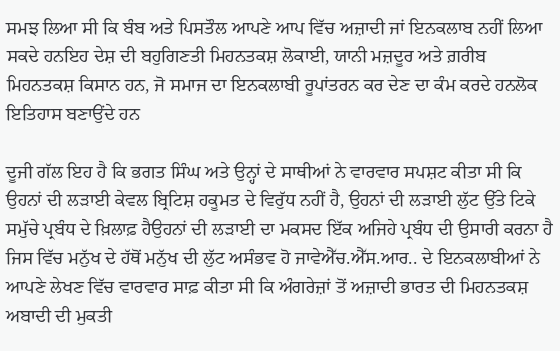ਸਮਝ ਲਿਆ ਸੀ ਕਿ ਬੰਬ ਅਤੇ ਪਿਸਤੌਲ ਆਪਣੇ ਆਪ ਵਿੱਚ ਅਜ਼ਾਦੀ ਜਾਂ ਇਨਕਲਾਬ ਨਹੀਂ ਲਿਆ ਸਕਦੇ ਹਨਇਹ ਦੇਸ਼ ਦੀ ਬਹੁਗਿਣਤੀ ਮਿਹਨਤਕਸ਼ ਲੋਕਾਈ, ਯਾਨੀ ਮਜ਼ਦੂਰ ਅਤੇ ਗ਼ਰੀਬ ਮਿਹਨਤਕਸ਼ ਕਿਸਾਨ ਹਨ, ਜੋ ਸਮਾਜ ਦਾ ਇਨਕਲਾਬੀ ਰੂਪਾਂਤਰਨ ਕਰ ਦੇਣ ਦਾ ਕੰਮ ਕਰਦੇ ਹਨਲੋਕ ਇਤਿਹਾਸ ਬਣਾਉਂਦੇ ਹਨ

ਦੂਜੀ ਗੱਲ ਇਹ ਹੈ ਕਿ ਭਗਤ ਸਿੰਘ ਅਤੇ ਉਨ੍ਹਾਂ ਦੇ ਸਾਥੀਆਂ ਨੇ ਵਾਰਵਾਰ ਸਪਸ਼ਟ ਕੀਤਾ ਸੀ ਕਿ ਉਹਨਾਂ ਦੀ ਲੜਾਈ ਕੇਵਲ ਬ੍ਰਿਟਿਸ਼ ਹਕੂਮਤ ਦੇ ਵਿਰੁੱਧ ਨਹੀਂ ਹੈ, ਉਹਨਾਂ ਦੀ ਲੜਾਈ ਲੁੱਟ ਉੱਤੇ ਟਿਕੇ ਸਮੁੱਚੇ ਪ੍ਰਬੰਧ ਦੇ ਖ਼ਿਲਾਫ਼ ਹੈਉਹਨਾਂ ਦੀ ਲੜਾਈ ਦਾ ਮਕਸਦ ਇੱਕ ਅਜਿਹੇ ਪ੍ਰਬੰਧ ਦੀ ਉਸਾਰੀ ਕਰਨਾ ਹੈ ਜਿਸ ਵਿੱਚ ਮਨੁੱਖ ਦੇ ਹੱਥੋਂ ਮਨੁੱਖ ਦੀ ਲੁੱਟ ਅਸੰਭਵ ਹੋ ਜਾਵੇਐੱਚ.ਐੱਸ.ਆਰ.. ਦੇ ਇਨਕਲਾਬੀਆਂ ਨੇ ਆਪਣੇ ਲੇਖਣ ਵਿੱਚ ਵਾਰਵਾਰ ਸਾਫ਼ ਕੀਤਾ ਸੀ ਕਿ ਅੰਗਰੇਜ਼ਾਂ ਤੋਂ ਅਜ਼ਾਦੀ ਭਾਰਤ ਦੀ ਮਿਹਨਤਕਸ਼ ਅਬਾਦੀ ਦੀ ਮੁਕਤੀ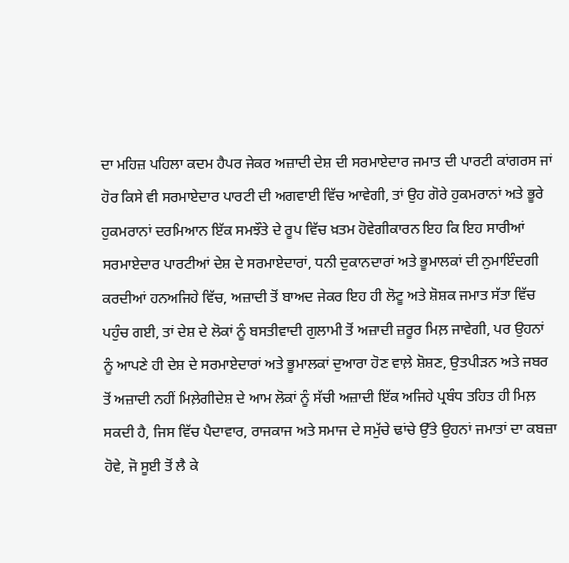ਦਾ ਮਹਿਜ਼ ਪਹਿਲਾ ਕਦਮ ਹੈਪਰ ਜੇਕਰ ਅਜ਼ਾਦੀ ਦੇਸ਼ ਦੀ ਸਰਮਾਏਦਾਰ ਜਮਾਤ ਦੀ ਪਾਰਟੀ ਕਾਂਗਰਸ ਜਾਂ ਹੋਰ ਕਿਸੇ ਵੀ ਸਰਮਾਏਦਾਰ ਪਾਰਟੀ ਦੀ ਅਗਵਾਈ ਵਿੱਚ ਆਵੇਗੀ, ਤਾਂ ਉਹ ਗੋਰੇ ਹੁਕਮਰਾਨਾਂ ਅਤੇ ਭੂਰੇ ਹੁਕਮਰਾਨਾਂ ਦਰਮਿਆਨ ਇੱਕ ਸਮਝੌਤੇ ਦੇ ਰੂਪ ਵਿੱਚ ਖ਼ਤਮ ਹੋਵੇਗੀਕਾਰਨ ਇਹ ਕਿ ਇਹ ਸਾਰੀਆਂ ਸਰਮਾਏਦਾਰ ਪਾਰਟੀਆਂ ਦੇਸ਼ ਦੇ ਸਰਮਾਏਦਾਰਾਂ, ਧਨੀ ਦੁਕਾਨਦਾਰਾਂ ਅਤੇ ਭੂਮਾਲਕਾਂ ਦੀ ਨੁਮਾਇੰਦਗੀ ਕਰਦੀਆਂ ਹਨਅਜਿਹੇ ਵਿੱਚ, ਅਜ਼ਾਦੀ ਤੋਂ ਬਾਅਦ ਜੇਕਰ ਇਹ ਹੀ ਲੋਟੂ ਅਤੇ ਸ਼ੋਸ਼ਕ ਜਮਾਤ ਸੱਤਾ ਵਿੱਚ ਪਹੁੰਚ ਗਈ, ਤਾਂ ਦੇਸ਼ ਦੇ ਲੋਕਾਂ ਨੂੰ ਬਸਤੀਵਾਦੀ ਗੁਲਾਮੀ ਤੋਂ ਅਜ਼ਾਦੀ ਜ਼ਰੂਰ ਮਿਲ਼ ਜਾਵੇਗੀ, ਪਰ ਉਹਨਾਂ ਨੂੰ ਆਪਣੇ ਹੀ ਦੇਸ਼ ਦੇ ਸਰਮਾਏਦਾਰਾਂ ਅਤੇ ਭੂਮਾਲਕਾਂ ਦੁਆਰਾ ਹੋਣ ਵਾਲ਼ੇ ਸ਼ੋਸ਼ਣ, ਉਤਪੀੜਨ ਅਤੇ ਜਬਰ ਤੋਂ ਅਜ਼ਾਦੀ ਨਹੀਂ ਮਿਲ਼ੇਗੀਦੇਸ਼ ਦੇ ਆਮ ਲੋਕਾਂ ਨੂੰ ਸੱਚੀ ਅਜ਼ਾਦੀ ਇੱਕ ਅਜਿਹੇ ਪ੍ਰਬੰਧ ਤਹਿਤ ਹੀ ਮਿਲ਼ ਸਕਦੀ ਹੈ, ਜਿਸ ਵਿੱਚ ਪੈਦਾਵਾਰ, ਰਾਜਕਾਜ ਅਤੇ ਸਮਾਜ ਦੇ ਸਮੁੱਚੇ ਢਾਂਚੇ ਉੱਤੇ ਉਹਨਾਂ ਜਮਾਤਾਂ ਦਾ ਕਬਜ਼ਾ ਹੋਵੇ, ਜੋ ਸੂਈ ਤੋਂ ਲੈ ਕੇ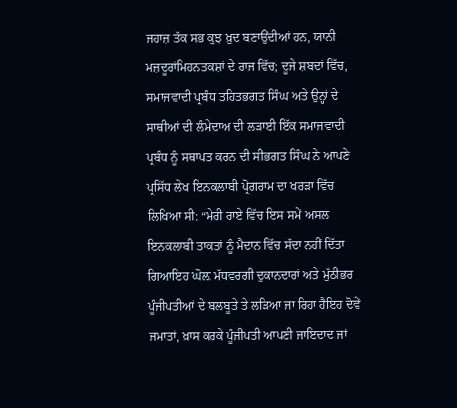ਜਹਾਜ਼ ਤੱਕ ਸਭ ਕੁਝ ਖ਼ੁਦ ਬਣਾਉਂਦੀਆਂ ਹਨ, ਯਾਨੀ ਮਜ਼ਦੂਰਾਂਮਿਹਨਤਕਸ਼ਾਂ ਦੇ ਰਾਜ ਵਿੱਚ; ਦੂਜੇ ਸ਼ਬਦਾਂ ਵਿੱਚ, ਸਮਾਜਵਾਦੀ ਪ੍ਰਬੰਧ ਤਹਿਤਭਗਤ ਸਿੰਘ ਅਤੇ ਉਨ੍ਹਾਂ ਦੇ ਸਾਥੀਆਂ ਦੀ ਲੰਮੇਦਾਅ ਦੀ ਲੜਾਈ ਇੱਕ ਸਮਾਜਵਾਦੀ ਪ੍ਰਬੰਧ ਨੂੰ ਸਥਾਪਤ ਕਰਨ ਦੀ ਸੀਭਗਤ ਸਿੰਘ ਨੇ ਆਪਣੇ ਪ੍ਰਸਿੱਧ ਲੇਖ ਇਨਕਲਾਬੀ ਪ੍ਰੋਗਰਾਮ ਦਾ ਖਰੜਾ ਵਿੱਚ ਲਿਖਿਆ ਸੀ: “ਮੇਰੀ ਰਾਏ ਵਿੱਚ ਇਸ ਸਮੇਂ ਅਸਲ ਇਨਕਲਾਬੀ ਤਾਕਤਾਂ ਨੂੰ ਮੈਦਾਨ ਵਿੱਚ ਸੱਦਾ ਨਹੀਂ ਦਿੱਤਾ ਗਿਆਇਹ ਘੋਲ਼ ਮੱਧਵਰਗੀ ਦੁਕਾਨਦਾਰਾਂ ਅਤੇ ਮੁੱਠੀਭਰ ਪੂੰਜੀਪਤੀਆਂ ਦੇ ਬਲਬੂਤੇ ਤੇ ਲੜਿਆ ਜਾ ਰਿਹਾ ਹੈਇਹ ਦੋਵੇਂ ਜਮਾਤਾਂ, ਖ਼ਾਸ ਕਰਕੇ ਪੂੰਜੀਪਤੀ ਆਪਣੀ ਜਾਇਦਾਦ ਜਾਂ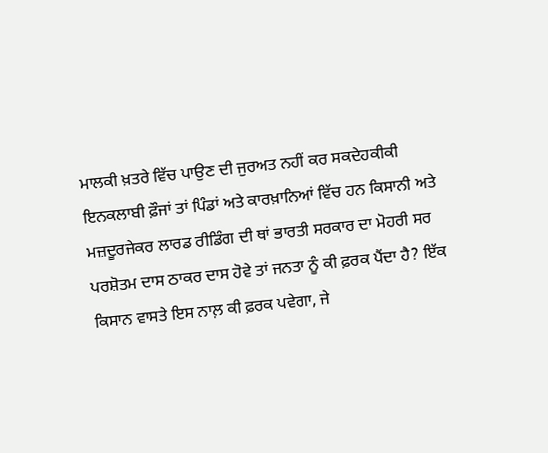ਮਾਲਕੀ ਖ਼ਤਰੇ ਵਿੱਚ ਪਾਉਣ ਦੀ ਜੁਰਅਤ ਨਹੀਂ ਕਰ ਸਕਦੇਹਕੀਕੀ ਇਨਕਲਾਬੀ ਫ਼ੌਜਾਂ ਤਾਂ ਪਿੰਡਾਂ ਅਤੇ ਕਾਰਖ਼ਾਨਿਆਂ ਵਿੱਚ ਹਨ ਕਿਸਾਨੀ ਅਤੇ ਮਜ਼ਦੂਰਜੇਕਰ ਲਾਰਡ ਰੀਡਿੰਗ ਦੀ ਥਾਂ ਭਾਰਤੀ ਸਰਕਾਰ ਦਾ ਮੋਹਰੀ ਸਰ ਪਰਸ਼ੋਤਮ ਦਾਸ ਠਾਕਰ ਦਾਸ ਹੋਵੇ ਤਾਂ ਜਨਤਾ ਨੂੰ ਕੀ ਫ਼ਰਕ ਪੈਂਦਾ ਹੈ? ਇੱਕ ਕਿਸਾਨ ਵਾਸਤੇ ਇਸ ਨਾਲ਼ ਕੀ ਫ਼ਰਕ ਪਵੇਗਾ, ਜੇ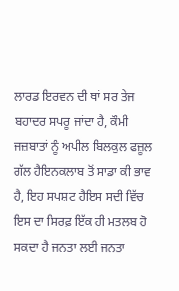ਲਾਰਡ ਇਰਵਨ ਦੀ ਥਾਂ ਸਰ ਤੇਜ ਬਹਾਦਰ ਸਪਰੂ ਜਾਂਦਾ ਹੈ, ਕੌਮੀ ਜਜ਼ਬਾਤਾਂ ਨੂੰ ਅਪੀਲ ਬਿਲਕੁਲ ਫਜ਼ੂਲ ਗੱਲ ਹੈਇਨਕਲਾਬ ਤੋਂ ਸਾਡਾ ਕੀ ਭਾਵ ਹੈ, ਇਹ ਸਪਸ਼ਟ ਹੈਇਸ ਸਦੀ ਵਿੱਚ ਇਸ ਦਾ ਸਿਰਫ਼ ਇੱਕ ਹੀ ਮਤਲਬ ਹੋ ਸਕਦਾ ਹੈ ਜਨਤਾ ਲਈ ਜਨਤਾ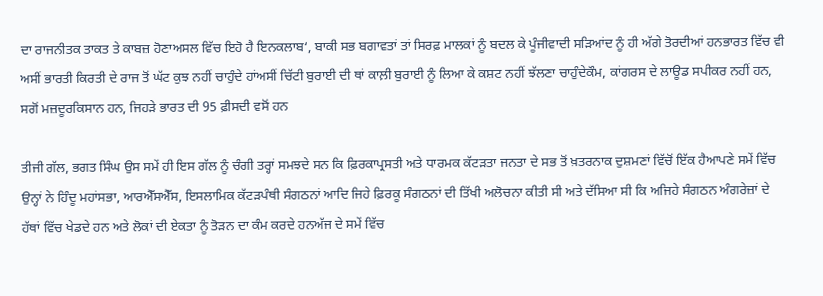ਦਾ ਰਾਜਨੀਤਕ ਤਾਕਤ ਤੇ ਕਾਬਜ਼ ਹੋਣਾਅਸਲ ਵਿੱਚ ਇਹੋ ਹੈ ਇਨਕਲਾਬ‘, ਬਾਕੀ ਸਭ ਬਗਾਵਤਾਂ ਤਾਂ ਸਿਰਫ਼ ਮਾਲਕਾਂ ਨੂੰ ਬਦਲ ਕੇ ਪੂੰਜੀਵਾਦੀ ਸੜਿਆਂਦ ਨੂੰ ਹੀ ਅੱਗੇ ਤੋਰਦੀਆਂ ਹਨਭਾਰਤ ਵਿੱਚ ਵੀ ਅਸੀਂ ਭਾਰਤੀ ਕਿਰਤੀ ਦੇ ਰਾਜ ਤੋਂ ਘੱਟ ਕੁਝ ਨਹੀਂ ਚਾਹੁੰਦੇ ਹਾਂਅਸੀਂ ਚਿੱਟੀ ਬੁਰਾਈ ਦੀ ਥਾਂ ਕਾਲ਼ੀ ਬੁਰਾਈ ਨੂੰ ਲਿਆ ਕੇ ਕਸ਼ਟ ਨਹੀਂ ਝੱਲਣਾ ਚਾਹੁੰਦੇਕੌਮ, ਕਾਂਗਰਸ ਦੇ ਲਾਊਡ ਸਪੀਕਰ ਨਹੀਂ ਹਨ, ਸਗੋਂ ਮਜ਼ਦੂਰਕਿਸਾਨ ਹਨ, ਜਿਹੜੇ ਭਾਰਤ ਦੀ 95 ਫ਼ੀਸਦੀ ਵਸੋਂ ਹਨ

ਤੀਜੀ ਗੱਲ, ਭਗਤ ਸਿੰਘ ਉਸ ਸਮੇਂ ਹੀ ਇਸ ਗੱਲ ਨੂੰ ਚੰਗੀ ਤਰ੍ਹਾਂ ਸਮਝਦੇ ਸਨ ਕਿ ਫ਼ਿਰਕਾਪ੍ਰਸਤੀ ਅਤੇ ਧਾਰਮਕ ਕੱਟੜਤਾ ਜਨਤਾ ਦੇ ਸਭ ਤੋਂ ਖ਼ਤਰਨਾਕ ਦੁਸ਼ਮਣਾਂ ਵਿੱਚੋਂ ਇੱਕ ਹੈਆਪਣੇ ਸਮੇਂ ਵਿੱਚ ਉਨ੍ਹਾਂ ਨੇ ਹਿੰਦੂ ਮਹਾਂਸਭਾ, ਆਰਐੱਸਐੱਸ, ਇਸਲਾਮਿਕ ਕੱਟੜਪੰਥੀ ਸੰਗਠਨਾਂ ਆਦਿ ਜਿਹੇ ਫ਼ਿਰਕੂ ਸੰਗਠਨਾਂ ਦੀ ਤਿੱਖੀ ਅਲੋਚਨਾ ਕੀਤੀ ਸੀ ਅਤੇ ਦੱਸਿਆ ਸੀ ਕਿ ਅਜਿਹੇ ਸੰਗਠਨ ਅੰਗਰੇਜ਼ਾਂ ਦੇ ਹੱਥਾਂ ਵਿੱਚ ਖੇਡਦੇ ਹਨ ਅਤੇ ਲੋਕਾਂ ਦੀ ਏਕਤਾ ਨੂੰ ਤੋੜਨ ਦਾ ਕੰਮ ਕਰਦੇ ਹਨਅੱਜ ਦੇ ਸਮੇਂ ਵਿੱਚ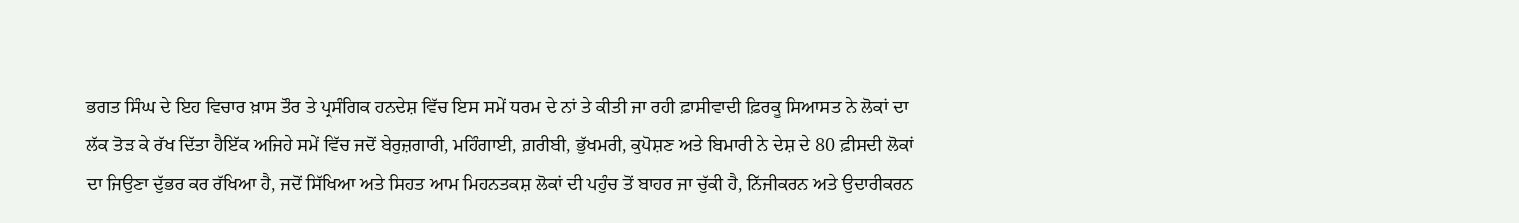ਭਗਤ ਸਿੰਘ ਦੇ ਇਹ ਵਿਚਾਰ ਖ਼ਾਸ ਤੌਰ ਤੇ ਪ੍ਰਸੰਗਿਕ ਹਨਦੇਸ਼ ਵਿੱਚ ਇਸ ਸਮੇਂ ਧਰਮ ਦੇ ਨਾਂ ਤੇ ਕੀਤੀ ਜਾ ਰਹੀ ਫ਼ਾਸੀਵਾਦੀ ਫ਼ਿਰਕੂ ਸਿਆਸਤ ਨੇ ਲੋਕਾਂ ਦਾ ਲੱਕ ਤੋੜ ਕੇ ਰੱਖ ਦਿੱਤਾ ਹੈਇੱਕ ਅਜਿਹੇ ਸਮੇਂ ਵਿੱਚ ਜਦੋਂ ਬੇਰੁਜ਼ਗਾਰੀ, ਮਹਿੰਗਾਈ, ਗ਼ਰੀਬੀ, ਭੁੱਖਮਰੀ, ਕੁਪੋਸ਼ਣ ਅਤੇ ਬਿਮਾਰੀ ਨੇ ਦੇਸ਼ ਦੇ 80 ਫ਼ੀਸਦੀ ਲੋਕਾਂ ਦਾ ਜਿਉਣਾ ਦੁੱਭਰ ਕਰ ਰੱਖਿਆ ਹੈ, ਜਦੋਂ ਸਿੱਖਿਆ ਅਤੇ ਸਿਹਤ ਆਮ ਮਿਹਨਤਕਸ਼ ਲੋਕਾਂ ਦੀ ਪਹੁੰਚ ਤੋਂ ਬਾਹਰ ਜਾ ਚੁੱਕੀ ਹੈ, ਨਿੱਜੀਕਰਨ ਅਤੇ ਉਦਾਰੀਕਰਨ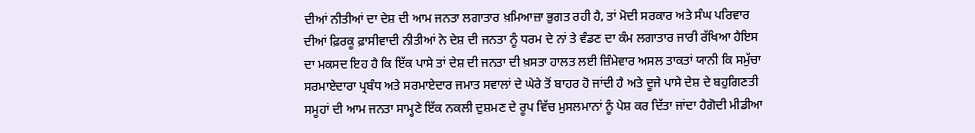ਦੀਆਂ ਨੀਤੀਆਂ ਦਾ ਦੇਸ਼ ਦੀ ਆਮ ਜਨਤਾ ਲਗਾਤਾਰ ਖ਼ਮਿਆਜ਼ਾ ਭੁਗਤ ਰਹੀ ਹੈ, ਤਾਂ ਮੋਦੀ ਸਰਕਾਰ ਅਤੇ ਸੰਘ ਪਰਿਵਾਰ ਦੀਆਂ ਫ਼ਿਰਕੂ ਫ਼ਾਸੀਵਾਦੀ ਨੀਤੀਆਂ ਨੇ ਦੇਸ਼ ਦੀ ਜਨਤਾ ਨੂੰ ਧਰਮ ਦੇ ਨਾਂ ਤੇ ਵੰਡਣ ਦਾ ਕੰਮ ਲਗਾਤਾਰ ਜਾਰੀ ਰੱਖਿਆ ਹੈਇਸ ਦਾ ਮਕਸਦ ਇਹ ਹੈ ਕਿ ਇੱਕ ਪਾਸੇ ਤਾਂ ਦੇਸ਼ ਦੀ ਜਨਤਾ ਦੀ ਖ਼ਸਤਾ ਹਾਲਤ ਲਈ ਜ਼ਿੰਮੇਵਾਰ ਅਸਲ ਤਾਕਤਾਂ ਯਾਨੀ ਕਿ ਸਮੁੱਚਾ ਸਰਮਾਏਦਾਰਾ ਪ੍ਰਬੰਧ ਅਤੇ ਸਰਮਾਏਦਾਰ ਜਮਾਤ ਸਵਾਲਾਂ ਦੇ ਘੇਰੇ ਤੋਂ ਬਾਹਰ ਹੋ ਜਾਂਦੀ ਹੈ ਅਤੇ ਦੂਜੇ ਪਾਸੇ ਦੇਸ਼ ਦੇ ਬਹੁਗਿਣਤੀ ਸਮੂਹਾਂ ਦੀ ਆਮ ਜਨਤਾ ਸਾਮ੍ਹਣੇ ਇੱਕ ਨਕਲੀ ਦੁਸ਼ਮਣ ਦੇ ਰੂਪ ਵਿੱਚ ਮੁਸਲਮਾਨਾਂ ਨੂੰ ਪੇਸ਼ ਕਰ ਦਿੱਤਾ ਜਾਂਦਾ ਹੈਗੋਦੀ ਮੀਡੀਆ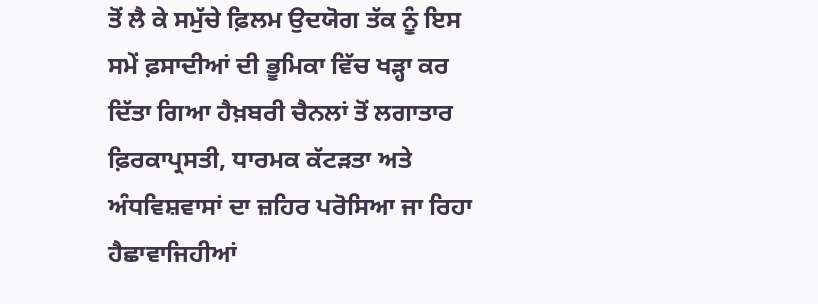ਤੋਂ ਲੈ ਕੇ ਸਮੁੱਚੇ ਫ਼ਿਲਮ ਉਦਯੋਗ ਤੱਕ ਨੂੰ ਇਸ ਸਮੇਂ ਫ਼ਸਾਦੀਆਂ ਦੀ ਭੂਮਿਕਾ ਵਿੱਚ ਖੜ੍ਹਾ ਕਰ ਦਿੱਤਾ ਗਿਆ ਹੈਖ਼ਬਰੀ ਚੈਨਲਾਂ ਤੋਂ ਲਗਾਤਾਰ ਫ਼ਿਰਕਾਪ੍ਰਸਤੀ, ਧਾਰਮਕ ਕੱਟੜਤਾ ਅਤੇ ਅੰਧਵਿਸ਼ਵਾਸਾਂ ਦਾ ਜ਼ਹਿਰ ਪਰੋਸਿਆ ਜਾ ਰਿਹਾ ਹੈਛਾਵਾਜਿਹੀਆਂ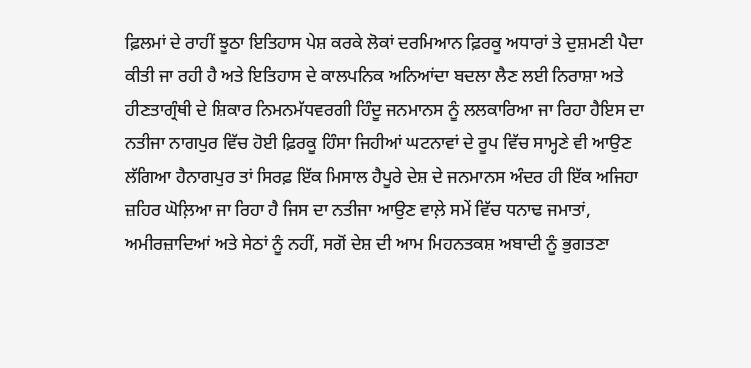ਫ਼ਿਲਮਾਂ ਦੇ ਰਾਹੀਂ ਝੂਠਾ ਇਤਿਹਾਸ ਪੇਸ਼ ਕਰਕੇ ਲੋਕਾਂ ਦਰਮਿਆਨ ਫ਼ਿਰਕੂ ਅਧਾਰਾਂ ਤੇ ਦੁਸ਼ਮਣੀ ਪੈਦਾ ਕੀਤੀ ਜਾ ਰਹੀ ਹੈ ਅਤੇ ਇਤਿਹਾਸ ਦੇ ਕਾਲਪਨਿਕ ਅਨਿਆਂਦਾ ਬਦਲਾ ਲੈਣ ਲਈ ਨਿਰਾਸ਼ਾ ਅਤੇ ਹੀਣਤਾਗ੍ਰੰਥੀ ਦੇ ਸ਼ਿਕਾਰ ਨਿਮਨਮੱਧਵਰਗੀ ਹਿੰਦੂ ਜਨਮਾਨਸ ਨੂੰ ਲਲਕਾਰਿਆ ਜਾ ਰਿਹਾ ਹੈਇਸ ਦਾ ਨਤੀਜਾ ਨਾਗਪੁਰ ਵਿੱਚ ਹੋਈ ਫ਼ਿਰਕੂ ਹਿੰਸਾ ਜਿਹੀਆਂ ਘਟਨਾਵਾਂ ਦੇ ਰੂਪ ਵਿੱਚ ਸਾਮ੍ਹਣੇ ਵੀ ਆਉਣ ਲੱਗਿਆ ਹੈਨਾਗਪੁਰ ਤਾਂ ਸਿਰਫ਼ ਇੱਕ ਮਿਸਾਲ ਹੈਪੂਰੇ ਦੇਸ਼ ਦੇ ਜਨਮਾਨਸ ਅੰਦਰ ਹੀ ਇੱਕ ਅਜਿਹਾ ਜ਼ਹਿਰ ਘੋਲ਼ਿਆ ਜਾ ਰਿਹਾ ਹੈ ਜਿਸ ਦਾ ਨਤੀਜਾ ਆਉਣ ਵਾਲ਼ੇ ਸਮੇਂ ਵਿੱਚ ਧਨਾਢ ਜਮਾਤਾਂ, ਅਮੀਰਜ਼ਾਦਿਆਂ ਅਤੇ ਸੇਠਾਂ ਨੂੰ ਨਹੀਂ, ਸਗੋਂ ਦੇਸ਼ ਦੀ ਆਮ ਮਿਹਨਤਕਸ਼ ਅਬਾਦੀ ਨੂੰ ਭੁਗਤਣਾ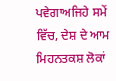ਪਵੇਗਾਅਜਿਹੇ ਸਮੇਂ ਵਿੱਚ, ਦੇਸ਼ ਦੇ ਆਮ ਮਿਹਨਤਕਸ਼ ਲੋਕਾਂ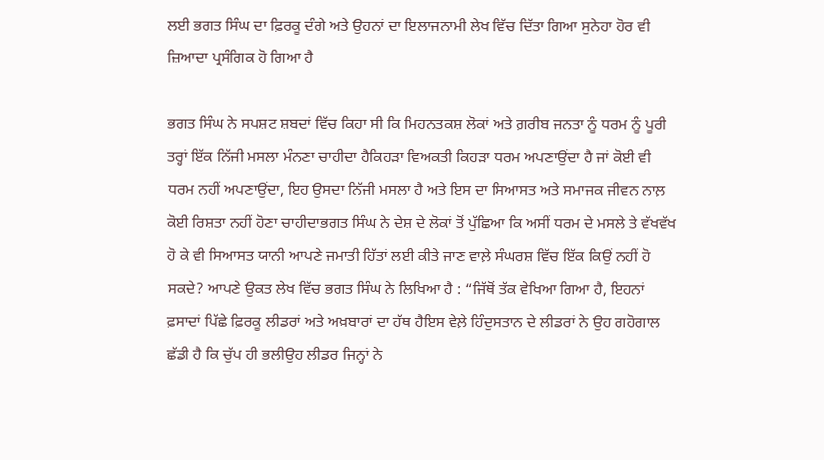ਲਈ ਭਗਤ ਸਿੰਘ ਦਾ ਫ਼ਿਰਕੂ ਦੰਗੇ ਅਤੇ ਉਹਨਾਂ ਦਾ ਇਲਾਜਨਾਮੀ ਲੇਖ ਵਿੱਚ ਦਿੱਤਾ ਗਿਆ ਸੁਨੇਹਾ ਹੋਰ ਵੀ ਜ਼ਿਆਦਾ ਪ੍ਰਸੰਗਿਕ ਹੋ ਗਿਆ ਹੈ

ਭਗਤ ਸਿੰਘ ਨੇ ਸਪਸ਼ਟ ਸ਼ਬਦਾਂ ਵਿੱਚ ਕਿਹਾ ਸੀ ਕਿ ਮਿਹਨਤਕਸ਼ ਲੋਕਾਂ ਅਤੇ ਗ਼ਰੀਬ ਜਨਤਾ ਨੂੰ ਧਰਮ ਨੂੰ ਪੂਰੀ ਤਰ੍ਹਾਂ ਇੱਕ ਨਿੱਜੀ ਮਸਲਾ ਮੰਨਣਾ ਚਾਹੀਦਾ ਹੈਕਿਹੜਾ ਵਿਅਕਤੀ ਕਿਹੜਾ ਧਰਮ ਅਪਣਾਉਂਦਾ ਹੈ ਜਾਂ ਕੋਈ ਵੀ ਧਰਮ ਨਹੀਂ ਅਪਣਾਉਂਦਾ, ਇਹ ਉਸਦਾ ਨਿੱਜੀ ਮਸਲਾ ਹੈ ਅਤੇ ਇਸ ਦਾ ਸਿਆਸਤ ਅਤੇ ਸਮਾਜਕ ਜੀਵਨ ਨਾਲ਼ ਕੋਈ ਰਿਸ਼ਤਾ ਨਹੀਂ ਹੋਣਾ ਚਾਹੀਦਾਭਗਤ ਸਿੰਘ ਨੇ ਦੇਸ਼ ਦੇ ਲੋਕਾਂ ਤੋਂ ਪੁੱਛਿਆ ਕਿ ਅਸੀਂ ਧਰਮ ਦੇ ਮਸਲੇ ਤੇ ਵੱਖਵੱਖ ਹੋ ਕੇ ਵੀ ਸਿਆਸਤ ਯਾਨੀ ਆਪਣੇ ਜਮਾਤੀ ਹਿੱਤਾਂ ਲਈ ਕੀਤੇ ਜਾਣ ਵਾਲ਼ੇ ਸੰਘਰਸ਼ ਵਿੱਚ ਇੱਕ ਕਿਉਂ ਨਹੀਂ ਹੋ ਸਕਦੇ? ਆਪਣੇ ਉਕਤ ਲੇਖ ਵਿੱਚ ਭਗਤ ਸਿੰਘ ਨੇ ਲਿਖਿਆ ਹੈ : “ਜਿੱਥੋਂ ਤੱਕ ਵੇਖਿਆ ਗਿਆ ਹੈ, ਇਹਨਾਂ ਫ਼ਸਾਦਾਂ ਪਿੱਛੇ ਫ਼ਿਰਕੂ ਲੀਡਰਾਂ ਅਤੇ ਅਖ਼ਬਾਰਾਂ ਦਾ ਹੱਥ ਹੈਇਸ ਵੇਲ਼ੇ ਹਿੰਦੁਸਤਾਨ ਦੇ ਲੀਡਰਾਂ ਨੇ ਉਹ ਗਹੋਗਾਲ ਛੱਡੀ ਹੈ ਕਿ ਚੁੱਪ ਹੀ ਭਲੀਉਹ ਲੀਡਰ ਜਿਨ੍ਹਾਂ ਨੇ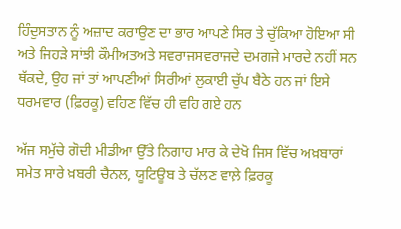ਹਿੰਦੁਸਤਾਨ ਨੂੰ ਅਜ਼ਾਦ ਕਰਾਉਣ ਦਾ ਭਾਰ ਆਪਣੇ ਸਿਰ ਤੇ ਚੁੱਕਿਆ ਹੋਇਆ ਸੀ ਅਤੇ ਜਿਹੜੇ ਸਾਂਝੀ ਕੌਮੀਅਤਅਤੇ ਸਵਰਾਜਸਵਰਾਜਦੇ ਦਮਗਜੇ ਮਾਰਦੇ ਨਹੀਂ ਸਨ ਥੱਕਦੇ, ਉਹ ਜਾਂ ਤਾਂ ਆਪਣੀਆਂ ਸਿਰੀਆਂ ਲੁਕਾਈ ਚੁੱਪ ਬੈਠੇ ਹਨ ਜਾਂ ਇਸੇ ਧਰਮਵਾਰ (ਫ਼ਿਰਕੂ) ਵਹਿਣ ਵਿੱਚ ਹੀ ਵਹਿ ਗਏ ਹਨ

ਅੱਜ ਸਮੁੱਚੇ ਗੋਦੀ ਮੀਡੀਆ ਉੱਤੇ ਨਿਗਾਹ ਮਾਰ ਕੇ ਦੇਖੋ ਜਿਸ ਵਿੱਚ ਅਖ਼ਬਾਰਾਂ ਸਮੇਤ ਸਾਰੇ ਖ਼ਬਰੀ ਚੈਨਲ, ਯੂਟਿਊਬ ਤੇ ਚੱਲਣ ਵਾਲ਼ੇ ਫ਼ਿਰਕੂ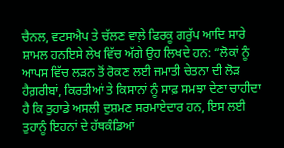ਚੈਨਲ, ਵਟਸਐਪ ਤੇ ਚੱਲਣ ਵਾਲ਼ੇ ਫਿਰਕੂ ਗਰੁੱਪ ਆਦਿ ਸਾਰੇ ਸ਼ਾਮਲ ਹਨਇਸੇ ਲੇਖ ਵਿੱਚ ਅੱਗੇ ਉਹ ਲਿਖਦੇ ਹਨ: “ਲੋਕਾਂ ਨੂੰ ਆਪਸ ਵਿੱਚ ਲੜਨ ਤੋਂ ਰੋਕਣ ਲਈ ਜਮਾਤੀ ਚੇਤਨਾ ਦੀ ਲੋੜ ਹੈਗ਼ਰੀਬਾਂ, ਕਿਰਤੀਆਂ ਤੇ ਕਿਸਾਨਾਂ ਨੂੰ ਸਾਫ਼ ਸਮਝਾ ਦੇਣਾ ਚਾਹੀਦਾ ਹੈ ਕਿ ਤੁਹਾਡੇ ਅਸਲੀ ਦੁਸ਼ਮਣ ਸਰਮਾਏਦਾਰ ਹਨ, ਇਸ ਲਈ ਤੁਹਾਨੂੰ ਇਹਨਾਂ ਦੇ ਹੱਥਕੰਡਿਆਂ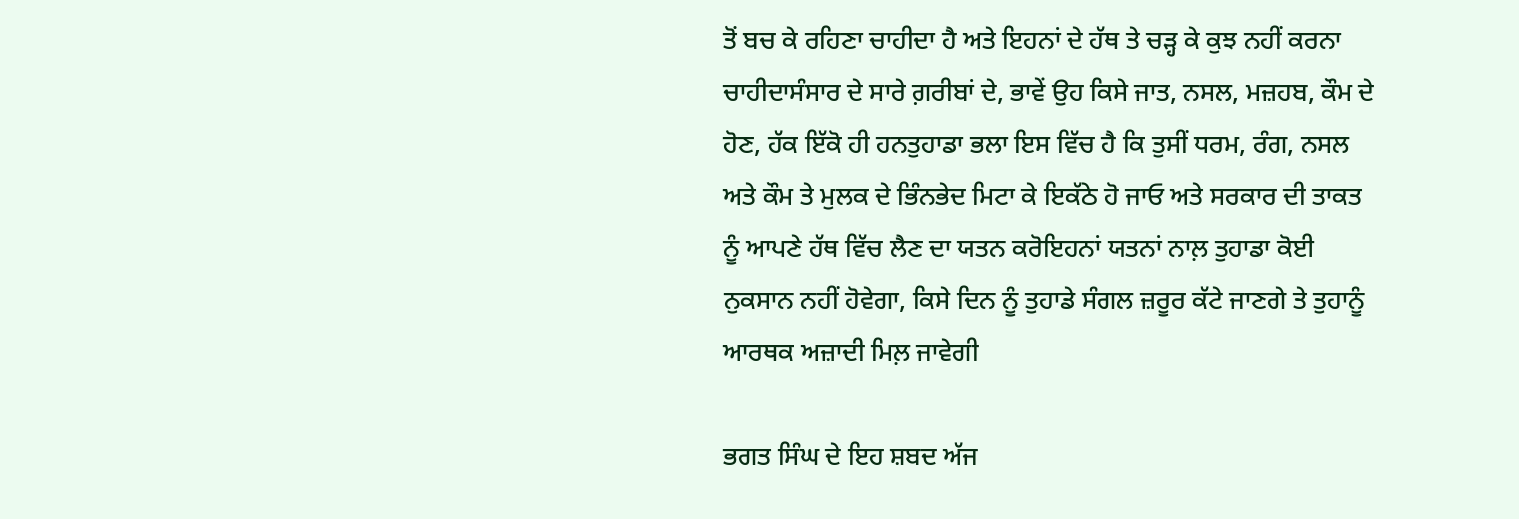ਤੋਂ ਬਚ ਕੇ ਰਹਿਣਾ ਚਾਹੀਦਾ ਹੈ ਅਤੇ ਇਹਨਾਂ ਦੇ ਹੱਥ ਤੇ ਚੜ੍ਹ ਕੇ ਕੁਝ ਨਹੀਂ ਕਰਨਾ ਚਾਹੀਦਾਸੰਸਾਰ ਦੇ ਸਾਰੇ ਗ਼ਰੀਬਾਂ ਦੇ, ਭਾਵੇਂ ਉਹ ਕਿਸੇ ਜਾਤ, ਨਸਲ, ਮਜ਼ਹਬ, ਕੌਮ ਦੇ ਹੋਣ, ਹੱਕ ਇੱਕੋ ਹੀ ਹਨਤੁਹਾਡਾ ਭਲਾ ਇਸ ਵਿੱਚ ਹੈ ਕਿ ਤੁਸੀਂ ਧਰਮ, ਰੰਗ, ਨਸਲ ਅਤੇ ਕੌਮ ਤੇ ਮੁਲਕ ਦੇ ਭਿੰਨਭੇਦ ਮਿਟਾ ਕੇ ਇਕੱਠੇ ਹੋ ਜਾਓ ਅਤੇ ਸਰਕਾਰ ਦੀ ਤਾਕਤ ਨੂੰ ਆਪਣੇ ਹੱਥ ਵਿੱਚ ਲੈਣ ਦਾ ਯਤਨ ਕਰੋਇਹਨਾਂ ਯਤਨਾਂ ਨਾਲ਼ ਤੁਹਾਡਾ ਕੋਈ ਨੁਕਸਾਨ ਨਹੀਂ ਹੋਵੇਗਾ, ਕਿਸੇ ਦਿਨ ਨੂੰ ਤੁਹਾਡੇ ਸੰਗਲ ਜ਼ਰੂਰ ਕੱਟੇ ਜਾਣਗੇ ਤੇ ਤੁਹਾਨੂੰ ਆਰਥਕ ਅਜ਼ਾਦੀ ਮਿਲ਼ ਜਾਵੇਗੀ

ਭਗਤ ਸਿੰਘ ਦੇ ਇਹ ਸ਼ਬਦ ਅੱਜ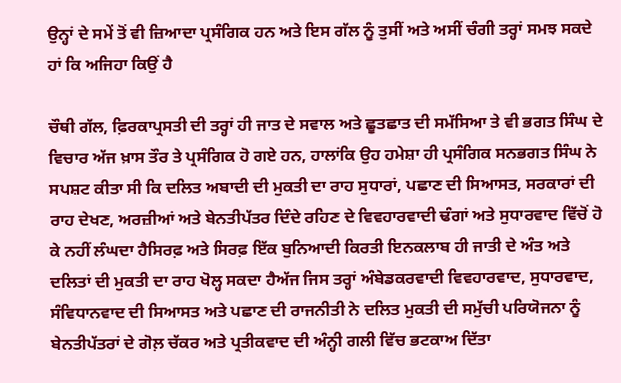ਉਨ੍ਹਾਂ ਦੇ ਸਮੇਂ ਤੋਂ ਵੀ ਜ਼ਿਆਦਾ ਪ੍ਰਸੰਗਿਕ ਹਨ ਅਤੇ ਇਸ ਗੱਲ ਨੂੰ ਤੁਸੀਂ ਅਤੇ ਅਸੀਂ ਚੰਗੀ ਤਰ੍ਹਾਂ ਸਮਝ ਸਕਦੇ ਹਾਂ ਕਿ ਅਜਿਹਾ ਕਿਉਂ ਹੈ

ਚੌਥੀ ਗੱਲ, ਫ਼ਿਰਕਾਪ੍ਰਸਤੀ ਦੀ ਤਰ੍ਹਾਂ ਹੀ ਜਾਤ ਦੇ ਸਵਾਲ ਅਤੇ ਛੂਤਛਾਤ ਦੀ ਸਮੱਸਿਆ ਤੇ ਵੀ ਭਗਤ ਸਿੰਘ ਦੇ ਵਿਚਾਰ ਅੱਜ ਖ਼ਾਸ ਤੌਰ ਤੇ ਪ੍ਰਸੰਗਿਕ ਹੋ ਗਏ ਹਨ, ਹਾਲਾਂਕਿ ਉਹ ਹਮੇਸ਼ਾ ਹੀ ਪ੍ਰਸੰਗਿਕ ਸਨਭਗਤ ਸਿੰਘ ਨੇ ਸਪਸ਼ਟ ਕੀਤਾ ਸੀ ਕਿ ਦਲਿਤ ਅਬਾਦੀ ਦੀ ਮੁਕਤੀ ਦਾ ਰਾਹ ਸੁਧਾਰਾਂ, ਪਛਾਣ ਦੀ ਸਿਆਸਤ, ਸਰਕਾਰਾਂ ਦੀ ਰਾਹ ਦੇਖਣ, ਅਰਜ਼ੀਆਂ ਅਤੇ ਬੇਨਤੀਪੱਤਰ ਦਿੰਦੇ ਰਹਿਣ ਦੇ ਵਿਵਹਾਰਵਾਦੀ ਢੰਗਾਂ ਅਤੇ ਸੁਧਾਰਵਾਦ ਵਿੱਚੋਂ ਹੋ ਕੇ ਨਹੀਂ ਲੰਘਦਾ ਹੈਸਿਰਫ਼ ਅਤੇ ਸਿਰਫ਼ ਇੱਕ ਬੁਨਿਆਦੀ ਕਿਰਤੀ ਇਨਕਲਾਬ ਹੀ ਜਾਤੀ ਦੇ ਅੰਤ ਅਤੇ ਦਲਿਤਾਂ ਦੀ ਮੁਕਤੀ ਦਾ ਰਾਹ ਖੋਲ੍ਹ ਸਕਦਾ ਹੈਅੱਜ ਜਿਸ ਤਰ੍ਹਾਂ ਅੰਬੇਡਕਰਵਾਦੀ ਵਿਵਹਾਰਵਾਦ, ਸੁਧਾਰਵਾਦ, ਸੰਵਿਧਾਨਵਾਦ ਦੀ ਸਿਆਸਤ ਅਤੇ ਪਛਾਣ ਦੀ ਰਾਜਨੀਤੀ ਨੇ ਦਲਿਤ ਮੁਕਤੀ ਦੀ ਸਮੁੱਚੀ ਪਰਿਯੋਜਨਾ ਨੂੰ ਬੇਨਤੀਪੱਤਰਾਂ ਦੇ ਗੋਲ਼ ਚੱਕਰ ਅਤੇ ਪ੍ਰਤੀਕਵਾਦ ਦੀ ਅੰਨ੍ਹੀ ਗਲੀ ਵਿੱਚ ਭਟਕਾਅ ਦਿੱਤਾ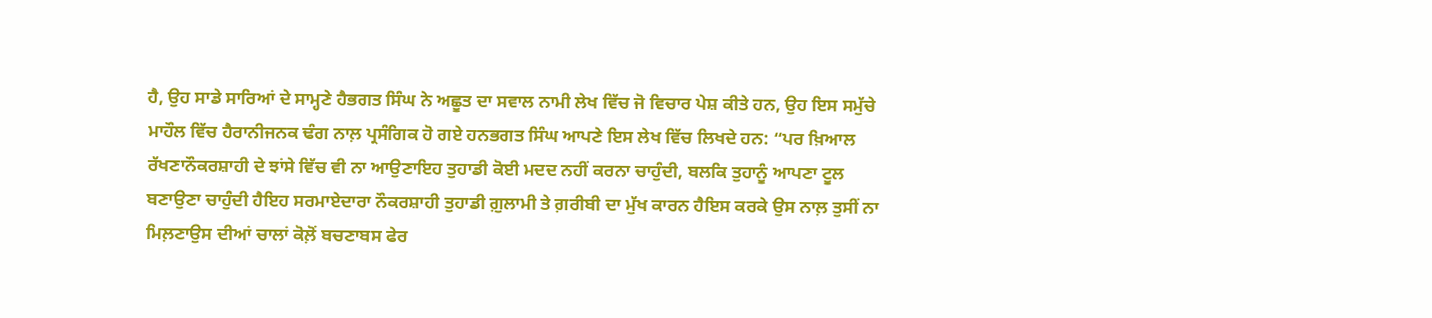ਹੈ, ਉਹ ਸਾਡੇ ਸਾਰਿਆਂ ਦੇ ਸਾਮ੍ਹਣੇ ਹੈਭਗਤ ਸਿੰਘ ਨੇ ਅਛੂਤ ਦਾ ਸਵਾਲ ਨਾਮੀ ਲੇਖ ਵਿੱਚ ਜੋ ਵਿਚਾਰ ਪੇਸ਼ ਕੀਤੇ ਹਨ, ਉਹ ਇਸ ਸਮੁੱਚੇ ਮਾਹੌਲ ਵਿੱਚ ਹੈਰਾਨੀਜਨਕ ਢੰਗ ਨਾਲ਼ ਪ੍ਰਸੰਗਿਕ ਹੋ ਗਏ ਹਨਭਗਤ ਸਿੰਘ ਆਪਣੇ ਇਸ ਲੇਖ ਵਿੱਚ ਲਿਖਦੇ ਹਨ: “ਪਰ ਖ਼ਿਆਲ ਰੱਖਣਾਨੌਕਰਸ਼ਾਹੀ ਦੇ ਝਾਂਸੇ ਵਿੱਚ ਵੀ ਨਾ ਆਉਣਾਇਹ ਤੁਹਾਡੀ ਕੋਈ ਮਦਦ ਨਹੀਂ ਕਰਨਾ ਚਾਹੁੰਦੀ, ਬਲਕਿ ਤੁਹਾਨੂੰ ਆਪਣਾ ਟੂਲ ਬਣਾਉਣਾ ਚਾਹੁੰਦੀ ਹੈਇਹ ਸਰਮਾਏਦਾਰਾ ਨੌਕਰਸ਼ਾਹੀ ਤੁਹਾਡੀ ਗ਼ੁਲਾਮੀ ਤੇ ਗ਼ਰੀਬੀ ਦਾ ਮੁੱਖ ਕਾਰਨ ਹੈਇਸ ਕਰਕੇ ਉਸ ਨਾਲ਼ ਤੁਸੀਂ ਨਾ ਮਿਲ਼ਣਾਉਸ ਦੀਆਂ ਚਾਲਾਂ ਕੋਲ਼ੋਂ ਬਚਣਾਬਸ ਫੇਰ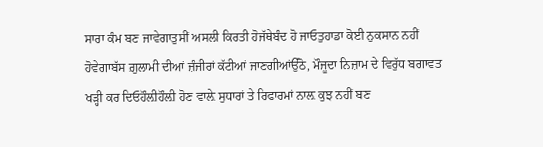ਸਾਰਾ ਕੰਮ ਬਣ ਜਾਵੇਗਾਤੁਸੀਂ ਅਸਲੀ ਕਿਰਤੀ ਹੋਜੱਥੇਬੰਦ ਹੋ ਜਾਓਤੁਹਾਡਾ ਕੋਈ ਨੁਕਸਾਨ ਨਹੀਂ ਹੋਵੇਗਾਬੱਸ ਗ਼ੁਲਾਮੀ ਦੀਆਂ ਜ਼ੰਜੀਰਾਂ ਕੱਟੀਆਂ ਜਾਣਗੀਆਂਉੱਠੋ, ਮੌਜੂਦਾ ਨਿਜ਼ਾਮ ਦੇ ਵਿਰੁੱਧ ਬਗਾਵਤ ਖੜ੍ਹੀ ਕਰ ਦਿਓਹੌਲ਼ੀਹੌਲ਼ੀ ਹੋਣ ਵਾਲ਼ੇ ਸੁਧਾਰਾਂ ਤੇ ਰਿਫਾਰਮਾਂ ਨਾਲ਼ ਕੁਝ ਨਹੀਂ ਬਣ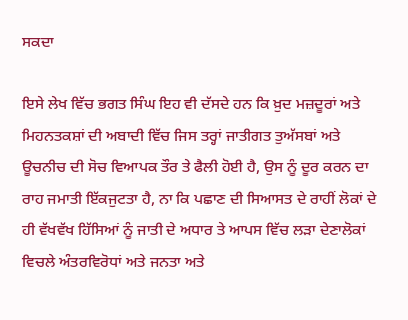ਸਕਦਾ

ਇਸੇ ਲੇਖ ਵਿੱਚ ਭਗਤ ਸਿੰਘ ਇਹ ਵੀ ਦੱਸਦੇ ਹਨ ਕਿ ਖ਼ੁਦ ਮਜ਼ਦੂਰਾਂ ਅਤੇ ਮਿਹਨਤਕਸ਼ਾਂ ਦੀ ਅਬਾਦੀ ਵਿੱਚ ਜਿਸ ਤਰ੍ਹਾਂ ਜਾਤੀਗਤ ਤੁਅੱਸਬਾਂ ਅਤੇ ਊਚਨੀਚ ਦੀ ਸੋਚ ਵਿਆਪਕ ਤੌਰ ਤੇ ਫੈਲੀ ਹੋਈ ਹੈ, ਉਸ ਨੂੰ ਦੂਰ ਕਰਨ ਦਾ ਰਾਹ ਜਮਾਤੀ ਇੱਕਜੁਟਤਾ ਹੈ, ਨਾ ਕਿ ਪਛਾਣ ਦੀ ਸਿਆਸਤ ਦੇ ਰਾਹੀਂ ਲੋਕਾਂ ਦੇ ਹੀ ਵੱਖਵੱਖ ਹਿੱਸਿਆਂ ਨੂੰ ਜਾਤੀ ਦੇ ਅਧਾਰ ਤੇ ਆਪਸ ਵਿੱਚ ਲੜਾ ਦੇਣਾਲੋਕਾਂ ਵਿਚਲੇ ਅੰਤਰਵਿਰੋਧਾਂ ਅਤੇ ਜਨਤਾ ਅਤੇ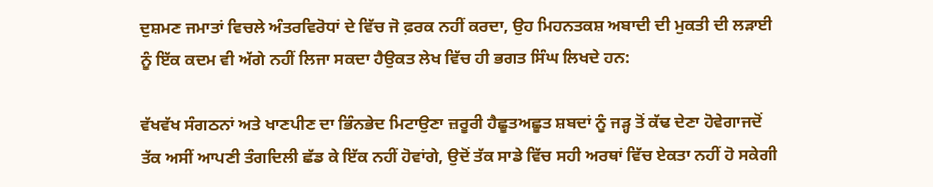ਦੁਸ਼ਮਣ ਜਮਾਤਾਂ ਵਿਚਲੇ ਅੰਤਰਵਿਰੋਧਾਂ ਦੇ ਵਿੱਚ ਜੋ ਫ਼ਰਕ ਨਹੀਂ ਕਰਦਾ, ਉਹ ਮਿਹਨਤਕਸ਼ ਅਬਾਦੀ ਦੀ ਮੁਕਤੀ ਦੀ ਲੜਾਈ ਨੂੰ ਇੱਕ ਕਦਮ ਵੀ ਅੱਗੇ ਨਹੀਂ ਲਿਜਾ ਸਕਦਾ ਹੈਉਕਤ ਲੇਖ ਵਿੱਚ ਹੀ ਭਗਤ ਸਿੰਘ ਲਿਖਦੇ ਹਨ:

ਵੱਖਵੱਖ ਸੰਗਠਨਾਂ ਅਤੇ ਖਾਣਪੀਣ ਦਾ ਭਿੰਨਭੇਦ ਮਿਟਾਉਣਾ ਜ਼ਰੂਰੀ ਹੈਛੂਤਅਛੂਤ ਸ਼ਬਦਾਂ ਨੂੰ ਜੜ੍ਹ ਤੋਂ ਕੱਢ ਦੇਣਾ ਹੋਵੇਗਾਜਦੋਂ ਤੱਕ ਅਸੀਂ ਆਪਣੀ ਤੰਗਦਿਲੀ ਛੱਡ ਕੇ ਇੱਕ ਨਹੀਂ ਹੋਵਾਂਗੇ, ਉਦੋਂ ਤੱਕ ਸਾਡੇ ਵਿੱਚ ਸਹੀ ਅਰਥਾਂ ਵਿੱਚ ਏਕਤਾ ਨਹੀਂ ਹੋ ਸਕੇਗੀ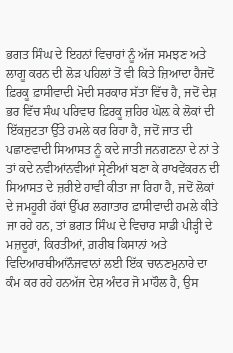ਭਗਤ ਸਿੰਘ ਦੇ ਇਹਨਾਂ ਵਿਚਾਰਾਂ ਨੂੰ ਅੱਜ ਸਮਝਣ ਅਤੇ ਲਾਗੂ ਕਰਨ ਦੀ ਲੋੜ ਪਹਿਲਾਂ ਤੋਂ ਵੀ ਕਿਤੇ ਜ਼ਿਆਦਾ ਹੈਜਦੋਂ ਫ਼ਿਰਕੂ ਫ਼ਾਸੀਵਾਦੀ ਮੋਦੀ ਸਰਕਾਰ ਸੱਤਾ ਵਿੱਚ ਹੈ, ਜਦੋਂ ਦੇਸ਼ ਭਰ ਵਿੱਚ ਸੰਘ ਪਰਿਵਾਰ ਫ਼ਿਰਕੂ ਜ਼ਹਿਰ ਘੋਲ਼ ਕੇ ਲੋਕਾਂ ਦੀ ਇੱਕਜੁਟਤਾ ਉੱਤੇ ਹਮਲੇ ਕਰ ਰਿਹਾ ਹੈ, ਜਦੋਂ ਜਾਤ ਦੀ ਪਛਾਣਵਾਦੀ ਸਿਆਸਤ ਨੂੰ ਕਦੇ ਜਾਤੀ ਜਨਗਣਨਾ ਦੇ ਨਾਂ ਤੇ ਤਾਂ ਕਦੇ ਨਵੀਆਂਨਵੀਆਂ ਸ੍ਰੇਣੀਆਂ ਬਣਾ ਕੇ ਰਾਖਵੇਂਕਰਨ ਦੀ ਸਿਆਸਤ ਦੇ ਜ਼ਰੀਏ ਹਾਵੀ ਕੀਤਾ ਜਾ ਰਿਹਾ ਹੈ, ਜਦੋਂ ਲੋਕਾਂ ਦੇ ਜਮਹੂਰੀ ਹੱਕਾਂ ਉੱਪਰ ਲਗਾਤਾਰ ਫ਼ਾਸੀਵਾਦੀ ਹਮਲੇ ਕੀਤੇ ਜਾ ਰਹੇ ਹਨ, ਤਾਂ ਭਗਤ ਸਿੰਘ ਦੇ ਵਿਚਾਰ ਸਾਡੀ ਪੀੜ੍ਹੀ ਦੇ ਮਜ਼ਦੂਰਾਂ, ਕਿਰਤੀਆਂ, ਗ਼ਰੀਬ ਕਿਸਾਨਾਂ ਅਤੇ ਵਿਦਿਆਰਥੀਆਂਨੌਜਵਾਨਾਂ ਲਈ ਇੱਕ ਚਾਨਣਮੁਨਾਰੇ ਦਾ ਕੰਮ ਕਰ ਰਹੇ ਹਨਅੱਜ ਦੇਸ਼ ਅੰਦਰ ਜੋ ਮਾਹੌਲ ਹੈ, ਉਸ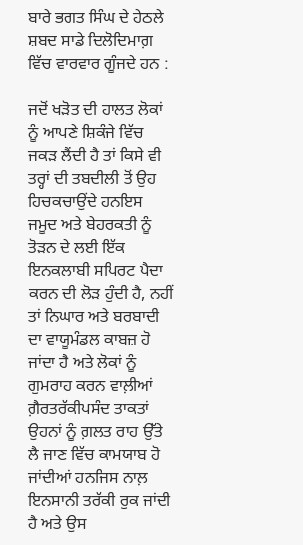ਬਾਰੇ ਭਗਤ ਸਿੰਘ ਦੇ ਹੇਠਲੇ ਸ਼ਬਦ ਸਾਡੇ ਦਿਲੋਦਿਮਾਗ਼ ਵਿੱਚ ਵਾਰਵਾਰ ਗੂੰਜਦੇ ਹਨ :

ਜਦੋਂ ਖੜੋਤ ਦੀ ਹਾਲਤ ਲੋਕਾਂ ਨੂੰ ਆਪਣੇ ਸ਼ਿਕੰਜੇ ਵਿੱਚ ਜਕੜ ਲੈਂਦੀ ਹੈ ਤਾਂ ਕਿਸੇ ਵੀ ਤਰ੍ਹਾਂ ਦੀ ਤਬਦੀਲੀ ਤੋਂ ਉਹ ਹਿਚਕਚਾਉਂਦੇ ਹਨਇਸ ਜਮੂਦ ਅਤੇ ਬੇਹਰਕਤੀ ਨੂੰ ਤੋੜਨ ਦੇ ਲਈ ਇੱਕ ਇਨਕਲਾਬੀ ਸਪਿਰਟ ਪੈਦਾ ਕਰਨ ਦੀ ਲੋੜ ਹੁੰਦੀ ਹੈ, ਨਹੀਂ ਤਾਂ ਨਿਘਾਰ ਅਤੇ ਬਰਬਾਦੀ ਦਾ ਵਾਯੂਮੰਡਲ ਕਾਬਜ਼ ਹੋ ਜਾਂਦਾ ਹੈ ਅਤੇ ਲੋਕਾਂ ਨੂੰ ਗੁਮਰਾਹ ਕਰਨ ਵਾਲ਼ੀਆਂ ਗ਼ੈਰਤਰੱਕੀਪਸੰਦ ਤਾਕਤਾਂ ਉਹਨਾਂ ਨੂੰ ਗ਼ਲਤ ਰਾਹ ਉੱਤੇ ਲੈ ਜਾਣ ਵਿੱਚ ਕਾਮਯਾਬ ਹੋ ਜਾਂਦੀਆਂ ਹਨਜਿਸ ਨਾਲ਼ ਇਨਸਾਨੀ ਤਰੱਕੀ ਰੁਕ ਜਾਂਦੀ ਹੈ ਅਤੇ ਉਸ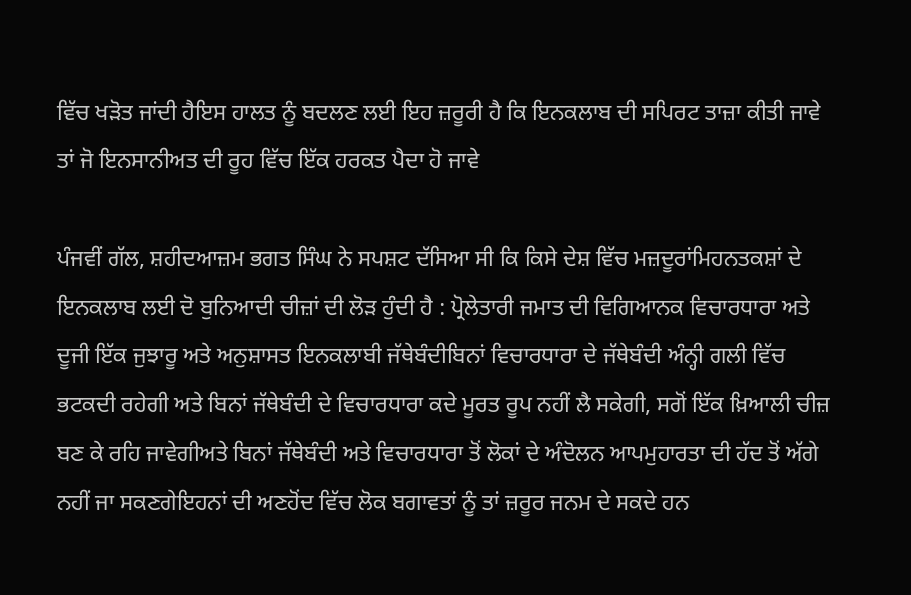ਵਿੱਚ ਖੜੋਤ ਜਾਂਦੀ ਹੈਇਸ ਹਾਲਤ ਨੂੰ ਬਦਲਣ ਲਈ ਇਹ ਜ਼ਰੂਰੀ ਹੈ ਕਿ ਇਨਕਲਾਬ ਦੀ ਸਪਿਰਟ ਤਾਜ਼ਾ ਕੀਤੀ ਜਾਵੇ ਤਾਂ ਜੋ ਇਨਸਾਨੀਅਤ ਦੀ ਰੂਹ ਵਿੱਚ ਇੱਕ ਹਰਕਤ ਪੈਦਾ ਹੋ ਜਾਵੇ

ਪੰਜਵੀਂ ਗੱਲ, ਸ਼ਹੀਦਆਜ਼ਮ ਭਗਤ ਸਿੰਘ ਨੇ ਸਪਸ਼ਟ ਦੱਸਿਆ ਸੀ ਕਿ ਕਿਸੇ ਦੇਸ਼ ਵਿੱਚ ਮਜ਼ਦੂਰਾਂਮਿਹਨਤਕਸ਼ਾਂ ਦੇ ਇਨਕਲਾਬ ਲਈ ਦੋ ਬੁਨਿਆਦੀ ਚੀਜ਼ਾਂ ਦੀ ਲੋੜ ਹੁੰਦੀ ਹੈ : ਪ੍ਰੋਲੇਤਾਰੀ ਜਮਾਤ ਦੀ ਵਿਗਿਆਨਕ ਵਿਚਾਰਧਾਰਾ ਅਤੇ ਦੂਜੀ ਇੱਕ ਜੁਝਾਰੂ ਅਤੇ ਅਨੁਸ਼ਾਸਤ ਇਨਕਲਾਬੀ ਜੱਥੇਬੰਦੀਬਿਨਾਂ ਵਿਚਾਰਧਾਰਾ ਦੇ ਜੱਥੇਬੰਦੀ ਅੰਨ੍ਹੀ ਗਲੀ ਵਿੱਚ ਭਟਕਦੀ ਰਹੇਗੀ ਅਤੇ ਬਿਨਾਂ ਜੱਥੇਬੰਦੀ ਦੇ ਵਿਚਾਰਧਾਰਾ ਕਦੇ ਮੂਰਤ ਰੂਪ ਨਹੀਂ ਲੈ ਸਕੇਗੀ, ਸਗੋਂ ਇੱਕ ਖ਼ਿਆਲੀ ਚੀਜ਼ ਬਣ ਕੇ ਰਹਿ ਜਾਵੇਗੀਅਤੇ ਬਿਨਾਂ ਜੱਥੇਬੰਦੀ ਅਤੇ ਵਿਚਾਰਧਾਰਾ ਤੋਂ ਲੋਕਾਂ ਦੇ ਅੰਦੋਲਨ ਆਪਮੁਹਾਰਤਾ ਦੀ ਹੱਦ ਤੋਂ ਅੱਗੇ ਨਹੀਂ ਜਾ ਸਕਣਗੇਇਹਨਾਂ ਦੀ ਅਣਹੋਂਦ ਵਿੱਚ ਲੋਕ ਬਗਾਵਤਾਂ ਨੂੰ ਤਾਂ ਜ਼ਰੂਰ ਜਨਮ ਦੇ ਸਕਦੇ ਹਨ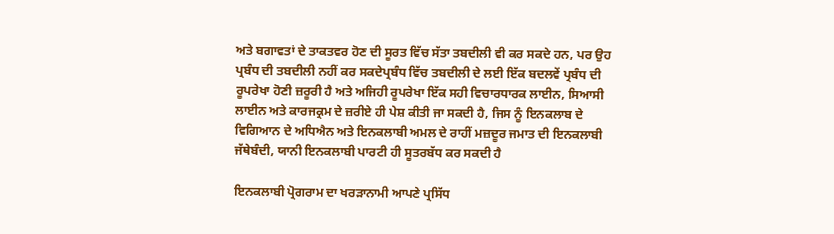ਅਤੇ ਬਗਾਵਤਾਂ ਦੇ ਤਾਕਤਵਰ ਹੋਣ ਦੀ ਸੂਰਤ ਵਿੱਚ ਸੱਤਾ ਤਬਦੀਲੀ ਵੀ ਕਰ ਸਕਦੇ ਹਨ, ਪਰ ਉਹ ਪ੍ਰਬੰਧ ਦੀ ਤਬਦੀਲੀ ਨਹੀਂ ਕਰ ਸਕਦੇਪ੍ਰਬੰਧ ਵਿੱਚ ਤਬਦੀਲੀ ਦੇ ਲਈ ਇੱਕ ਬਦਲਵੇਂ ਪ੍ਰਬੰਧ ਦੀ ਰੂਪਰੇਖਾ ਹੋਣੀ ਜ਼ਰੂਰੀ ਹੈ ਅਤੇ ਅਜਿਹੀ ਰੂਪਰੇਖਾ ਇੱਕ ਸਹੀ ਵਿਚਾਰਧਾਰਕ ਲਾਈਨ, ਸਿਆਸੀ ਲਾਈਨ ਅਤੇ ਕਾਰਜਕ੍ਰਮ ਦੇ ਜ਼ਰੀਏ ਹੀ ਪੇਸ਼ ਕੀਤੀ ਜਾ ਸਕਦੀ ਹੈ, ਜਿਸ ਨੂੰ ਇਨਕਲਾਬ ਦੇ ਵਿਗਿਆਨ ਦੇ ਅਧਿਐਨ ਅਤੇ ਇਨਕਲਾਬੀ ਅਮਲ ਦੇ ਰਾਹੀਂ ਮਜ਼ਦੂਰ ਜਮਾਤ ਦੀ ਇਨਕਲਾਬੀ ਜੱਥੇਬੰਦੀ, ਯਾਨੀ ਇਨਕਲਾਬੀ ਪਾਰਟੀ ਹੀ ਸੂਤਰਬੱਧ ਕਰ ਸਕਦੀ ਹੈ

ਇਨਕਲਾਬੀ ਪ੍ਰੋਗਰਾਮ ਦਾ ਖਰੜਾਨਾਮੀ ਆਪਣੇ ਪ੍ਰਸਿੱਧ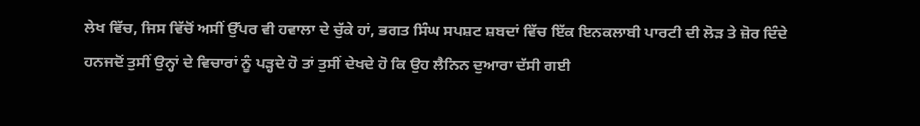ਲੇਖ ਵਿੱਚ, ਜਿਸ ਵਿੱਚੋਂ ਅਸੀਂ ਉੱਪਰ ਵੀ ਹਵਾਲਾ ਦੇ ਚੁੱਕੇ ਹਾਂ, ਭਗਤ ਸਿੰਘ ਸਪਸ਼ਟ ਸ਼ਬਦਾਂ ਵਿੱਚ ਇੱਕ ਇਨਕਲਾਬੀ ਪਾਰਟੀ ਦੀ ਲੋੜ ਤੇ ਜ਼ੋਰ ਦਿੰਦੇ ਹਨਜਦੋਂ ਤੁਸੀਂ ਉਨ੍ਹਾਂ ਦੇ ਵਿਚਾਰਾਂ ਨੂੰ ਪੜ੍ਹਦੇ ਹੋ ਤਾਂ ਤੁਸੀਂ ਦੇਖਦੇ ਹੋ ਕਿ ਉਹ ਲੈਨਿਨ ਦੁਆਰਾ ਦੱਸੀ ਗਈ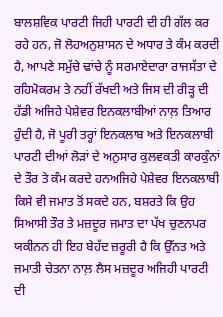ਬਾਲਸ਼ਵਿਕ ਪਾਰਟੀ ਜਿਹੀ ਪਾਰਟੀ ਦੀ ਹੀ ਗੱਲ ਕਰ ਰਹੇ ਹਨ, ਜੋ ਲੋਹਅਨੁਸ਼ਾਸਨ ਦੇ ਅਧਾਰ ਤੇ ਕੰਮ ਕਰਦੀ ਹੈ, ਆਪਣੇ ਸਮੁੱਚੇ ਢਾਂਚੇ ਨੂੰ ਸਰਮਾਏਦਾਰਾ ਰਾਜਸੱਤਾ ਦੇ ਰਹਿਮੋਕਰਮ ਤੇ ਨਹੀਂ ਰੱਖਦੀ ਅਤੇ ਜਿਸ ਦੀ ਰੀੜ੍ਹ ਦੀ ਹੱਡੀ ਅਜਿਹੇ ਪੇਸ਼ੇਵਰ ਇਨਕਲਾਬੀਆਂ ਨਾਲ਼ ਤਿਆਰ ਹੁੰਦੀ ਹੈ, ਜੋ ਪੂਰੀ ਤਰ੍ਹਾਂ ਇਨਕਲਾਬ ਅਤੇ ਇਨਕਲਾਬੀ ਪਾਰਟੀ ਦੀਆਂ ਲੋੜਾਂ ਦੇ ਅਨੁਸਾਰ ਕੁਲਵਕਤੀ ਕਾਰਕੁੰਨਾਂ ਦੇ ਤੌਰ ਤੇ ਕੰਮ ਕਰਦੇ ਹਨਅਜਿਹੇ ਪੇਸ਼ੇਵਰ ਇਨਕਲਾਬੀ ਕਿਸੇ ਵੀ ਜਮਾਤ ਤੋਂ ਸਕਦੇ ਹਨ, ਬਸ਼ਰਤੇ ਕਿ ਉਹ ਸਿਆਸੀ ਤੌਰ ਤੇ ਮਜ਼ਦੂਰ ਜਮਾਤ ਦਾ ਪੱਖ ਚੁਣਨਪਰ ਯਕੀਨਨ ਹੀ ਇਹ ਬੇਹੱਦ ਜ਼ਰੂਰੀ ਹੈ ਕਿ ਉੱਨਤ ਅਤੇ ਜਮਾਤੀ ਚੇਤਨਾ ਨਾਲ਼ ਲੈਸ ਮਜ਼ਦੂਰ ਅਜਿਹੀ ਪਾਰਟੀ ਦੀ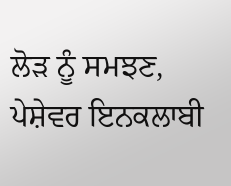ਲੋੜ ਨੂੰ ਸਮਝਣ, ਪੇਸ਼ੇਵਰ ਇਨਕਲਾਬੀ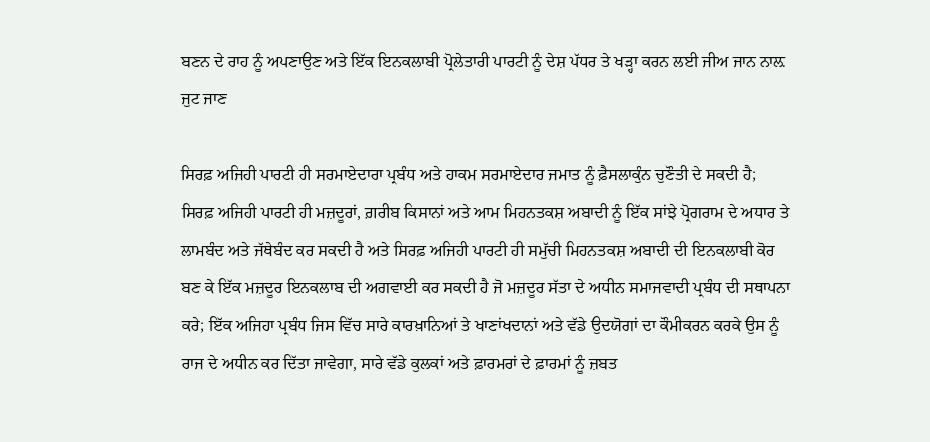ਬਣਨ ਦੇ ਰਾਹ ਨੂੰ ਅਪਣਾਉਣ ਅਤੇ ਇੱਕ ਇਨਕਲਾਬੀ ਪ੍ਰੋਲੇਤਾਰੀ ਪਾਰਟੀ ਨੂੰ ਦੇਸ਼ ਪੱਧਰ ਤੇ ਖੜ੍ਹਾ ਕਰਨ ਲਈ ਜੀਅ ਜਾਨ ਨਾਲ਼ ਜੁਟ ਜਾਣ

ਸਿਰਫ਼ ਅਜਿਹੀ ਪਾਰਟੀ ਹੀ ਸਰਮਾਏਦਾਰਾ ਪ੍ਰਬੰਧ ਅਤੇ ਹਾਕਮ ਸਰਮਾਏਦਾਰ ਜਮਾਤ ਨੂੰ ਫ਼ੈਸਲਾਕੁੰਨ ਚੁਣੌਤੀ ਦੇ ਸਕਦੀ ਹੈ; ਸਿਰਫ਼ ਅਜਿਹੀ ਪਾਰਟੀ ਹੀ ਮਜ਼ਦੂਰਾਂ, ਗ਼ਰੀਬ ਕਿਸਾਨਾਂ ਅਤੇ ਆਮ ਮਿਹਨਤਕਸ਼ ਅਬਾਦੀ ਨੂੰ ਇੱਕ ਸਾਂਝੇ ਪ੍ਰੋਗਰਾਮ ਦੇ ਅਧਾਰ ਤੇ ਲਾਮਬੰਦ ਅਤੇ ਜੱਥੇਬੰਦ ਕਰ ਸਕਦੀ ਹੈ ਅਤੇ ਸਿਰਫ਼ ਅਜਿਹੀ ਪਾਰਟੀ ਹੀ ਸਮੁੱਚੀ ਮਿਹਨਤਕਸ਼ ਅਬਾਦੀ ਦੀ ਇਨਕਲਾਬੀ ਕੋਰ ਬਣ ਕੇ ਇੱਕ ਮਜ਼ਦੂਰ ਇਨਕਲਾਬ ਦੀ ਅਗਵਾਈ ਕਰ ਸਕਦੀ ਹੈ ਜੋ ਮਜ਼ਦੂਰ ਸੱਤਾ ਦੇ ਅਧੀਨ ਸਮਾਜਵਾਦੀ ਪ੍ਰਬੰਧ ਦੀ ਸਥਾਪਨਾ ਕਰੇ; ਇੱਕ ਅਜਿਹਾ ਪ੍ਰਬੰਧ ਜਿਸ ਵਿੱਚ ਸਾਰੇ ਕਾਰਖ਼ਾਨਿਆਂ ਤੇ ਖਾਣਾਂਖਦਾਨਾਂ ਅਤੇ ਵੱਡੇ ਉਦਯੋਗਾਂ ਦਾ ਕੌਮੀਕਰਨ ਕਰਕੇ ਉਸ ਨੂੰ ਰਾਜ ਦੇ ਅਧੀਨ ਕਰ ਦਿੱਤਾ ਜਾਵੇਗਾ, ਸਾਰੇ ਵੱਡੇ ਕੁਲਕਾਂ ਅਤੇ ਫ਼ਾਰਮਰਾਂ ਦੇ ਫ਼ਾਰਮਾਂ ਨੂੰ ਜ਼ਬਤ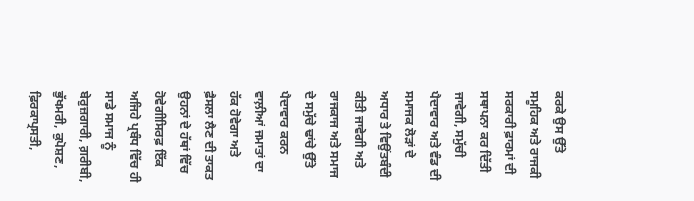ਕਰਕੇ ਉਸ ਉੱਤੇ ਸਮੂਹਿਕ ਅਤੇ ਰਾਜਕੀ ਸਰਕਾਰੀ ਫ਼ਾਰਮਾਂ ਦੀ ਸਥਾਪਨਾ ਕਰ ਦਿੱਤੀ ਜਾਵੇਗੀ, ਸਮੁੱਚੀ ਪੈਦਾਵਾਰ ਅਤੇ ਵੰਡ ਦੀ ਸਮਾਜਕ ਲੋੜਾਂ ਦੇ ਅਧਾਰ ਤੇ ਵਿਉਂਤਬੰਦੀ ਕੀਤੀ ਜਾਵੇਗੀ ਅਤੇ ਰਾਜਕਾਜ ਅਤੇ ਸਮਾਜ ਦੇ ਸਮੁੱਚੇ ਢਾਂਚੇ ਉੱਤੇ ਪੈਦਾਵਾਰ ਕਰਨ ਵਾਲ਼ੀਆਂ ਜਮਾਤਾਂ ਦਾ ਹੱਕ ਹੋਵੇਗਾ ਅਤੇ ਫ਼ੈਸਲਾ ਲੈਣ ਦੀ ਤਾਕਤ ਉਹਨਾਂ ਦੇ ਹੱਥਾਂ ਵਿੱਚ ਹੋਵੇਗੀਸਿਰਫ਼ ਇੱਕ ਅਜਿਹੇ ਪ੍ਰਬੰਧ ਵਿੱਚ ਹੀ ਸਾਡੇ ਸਮਾਜ ਨੂੰ ਬੇਰੁਜ਼ਗਾਰੀ, ਗ਼ਰੀਬੀ, ਭੁੱਖਮਰੀ, ਕੁਪੋਸ਼ਣ, ਫ਼ਿਰਕਾਪ੍ਰਸਤੀ,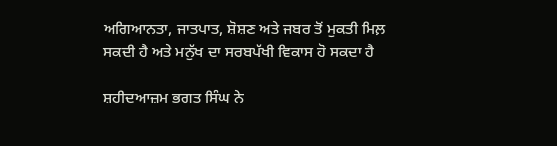ਅਗਿਆਨਤਾ, ਜਾਤਪਾਤ, ਸ਼ੋਸ਼ਣ ਅਤੇ ਜਬਰ ਤੋਂ ਮੁਕਤੀ ਮਿਲ਼ ਸਕਦੀ ਹੈ ਅਤੇ ਮਨੁੱਖ ਦਾ ਸਰਬਪੱਖੀ ਵਿਕਾਸ ਹੋ ਸਕਦਾ ਹੈ

ਸ਼ਹੀਦਆਜ਼ਮ ਭਗਤ ਸਿੰਘ ਨੇ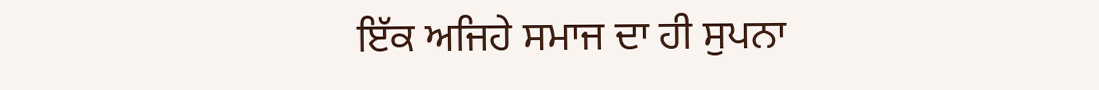ਇੱਕ ਅਜਿਹੇ ਸਮਾਜ ਦਾ ਹੀ ਸੁਪਨਾ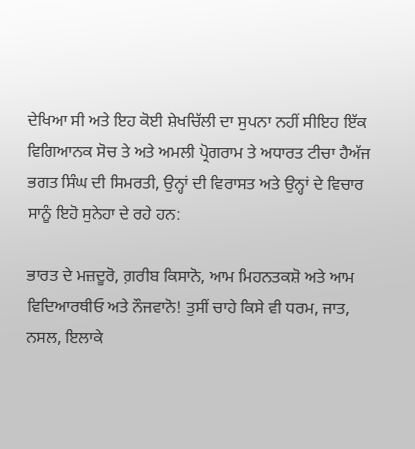ਦੇਖਿਆ ਸੀ ਅਤੇ ਇਹ ਕੋਈ ਸ਼ੇਖਚਿੱਲੀ ਦਾ ਸੁਪਨਾ ਨਹੀਂ ਸੀਇਹ ਇੱਕ ਵਿਗਿਆਨਕ ਸੋਚ ਤੇ ਅਤੇ ਅਮਲੀ ਪ੍ਰੋਗਰਾਮ ਤੇ ਅਧਾਰਤ ਟੀਚਾ ਹੈਅੱਜ ਭਗਤ ਸਿੰਘ ਦੀ ਸਿਮਰਤੀ, ਉਨ੍ਹਾਂ ਦੀ ਵਿਰਾਸਤ ਅਤੇ ਉਨ੍ਹਾਂ ਦੇ ਵਿਚਾਰ ਸਾਨੂੰ ਇਹੋ ਸੁਨੇਹਾ ਦੇ ਰਹੇ ਹਨ:

ਭਾਰਤ ਦੇ ਮਜ਼ਦੂਰੋ, ਗ਼ਰੀਬ ਕਿਸਾਨੋ, ਆਮ ਮਿਹਨਤਕਸ਼ੋ ਅਤੇ ਆਮ ਵਿਦਿਆਰਥੀਓ ਅਤੇ ਨੌਜਵਾਨੋ! ਤੁਸੀਂ ਚਾਹੇ ਕਿਸੇ ਵੀ ਧਰਮ, ਜਾਤ, ਨਸਲ, ਇਲਾਕੇ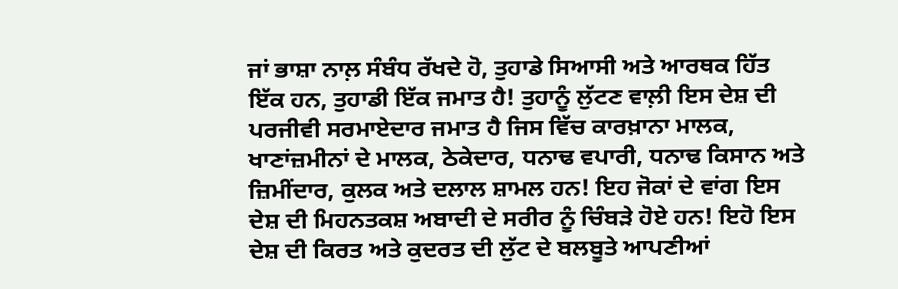ਜਾਂ ਭਾਸ਼ਾ ਨਾਲ਼ ਸੰਬੰਧ ਰੱਖਦੇ ਹੋ, ਤੁਹਾਡੇ ਸਿਆਸੀ ਅਤੇ ਆਰਥਕ ਹਿੱਤ ਇੱਕ ਹਨ, ਤੁਹਾਡੀ ਇੱਕ ਜਮਾਤ ਹੈ! ਤੁਹਾਨੂੰ ਲੁੱਟਣ ਵਾਲ਼ੀ ਇਸ ਦੇਸ਼ ਦੀ ਪਰਜੀਵੀ ਸਰਮਾਏਦਾਰ ਜਮਾਤ ਹੈ ਜਿਸ ਵਿੱਚ ਕਾਰਖ਼ਾਨਾ ਮਾਲਕ, ਖਾਣਾਂਜ਼ਮੀਨਾਂ ਦੇ ਮਾਲਕ, ਠੇਕੇਦਾਰ, ਧਨਾਢ ਵਪਾਰੀ, ਧਨਾਢ ਕਿਸਾਨ ਅਤੇ ਜ਼ਿਮੀਂਦਾਰ, ਕੁਲਕ ਅਤੇ ਦਲਾਲ ਸ਼ਾਮਲ ਹਨ! ਇਹ ਜੋਕਾਂ ਦੇ ਵਾਂਗ ਇਸ ਦੇਸ਼ ਦੀ ਮਿਹਨਤਕਸ਼ ਅਬਾਦੀ ਦੇ ਸਰੀਰ ਨੂੰ ਚਿੰਬੜੇ ਹੋਏ ਹਨ! ਇਹੋ ਇਸ ਦੇਸ਼ ਦੀ ਕਿਰਤ ਅਤੇ ਕੁਦਰਤ ਦੀ ਲੁੱਟ ਦੇ ਬਲਬੂਤੇ ਆਪਣੀਆਂ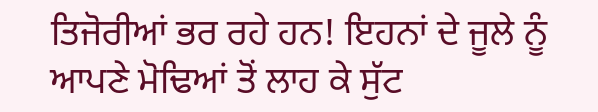ਤਿਜੋਰੀਆਂ ਭਰ ਰਹੇ ਹਨ! ਇਹਨਾਂ ਦੇ ਜੂਲੇ ਨੂੰ ਆਪਣੇ ਮੋਢਿਆਂ ਤੋਂ ਲਾਹ ਕੇ ਸੁੱਟ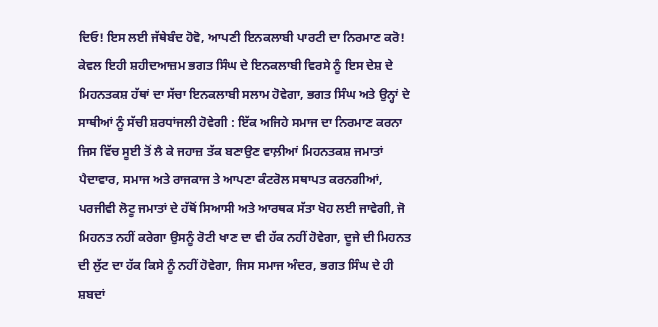ਦਿਓ! ਇਸ ਲਈ ਜੱਥੇਬੰਦ ਹੋਵੋ, ਆਪਣੀ ਇਨਕਲਾਬੀ ਪਾਰਟੀ ਦਾ ਨਿਰਮਾਣ ਕਰੋ! ਕੇਵਲ ਇਹੀ ਸ਼ਹੀਦਆਜ਼ਮ ਭਗਤ ਸਿੰਘ ਦੇ ਇਨਕਲਾਬੀ ਵਿਰਸੇ ਨੂੰ ਇਸ ਦੇਸ਼ ਦੇ ਮਿਹਨਤਕਸ਼ ਹੱਥਾਂ ਦਾ ਸੱਚਾ ਇਨਕਲਾਬੀ ਸਲਾਮ ਹੋਵੇਗਾ, ਭਗਤ ਸਿੰਘ ਅਤੇ ਉਨ੍ਹਾਂ ਦੇ ਸਾਥੀਆਂ ਨੂੰ ਸੱਚੀ ਸ਼ਰਧਾਂਜਲੀ ਹੋਵੇਗੀ : ਇੱਕ ਅਜਿਹੇ ਸਮਾਜ ਦਾ ਨਿਰਮਾਣ ਕਰਨਾ ਜਿਸ ਵਿੱਚ ਸੂਈ ਤੋਂ ਲੈ ਕੇ ਜਹਾਜ਼ ਤੱਕ ਬਣਾਉਣ ਵਾਲ਼ੀਆਂ ਮਿਹਨਤਕਸ਼ ਜਮਾਤਾਂ ਪੈਦਾਵਾਰ, ਸਮਾਜ ਅਤੇ ਰਾਜਕਾਜ ਤੇ ਆਪਣਾ ਕੰਟਰੋਲ ਸਥਾਪਤ ਕਰਨਗੀਆਂ, ਪਰਜੀਵੀ ਲੋਟੂ ਜਮਾਤਾਂ ਦੇ ਹੱਥੋਂ ਸਿਆਸੀ ਅਤੇ ਆਰਥਕ ਸੱਤਾ ਖੋਹ ਲਈ ਜਾਵੇਗੀ, ਜੋ ਮਿਹਨਤ ਨਹੀਂ ਕਰੇਗਾ ਉਸਨੂੰ ਰੋਟੀ ਖਾਣ ਦਾ ਵੀ ਹੱਕ ਨਹੀਂ ਹੋਵੇਗਾ, ਦੂਜੇ ਦੀ ਮਿਹਨਤ ਦੀ ਲੁੱਟ ਦਾ ਹੱਕ ਕਿਸੇ ਨੂੰ ਨਹੀਂ ਹੋਵੇਗਾ, ਜਿਸ ਸਮਾਜ ਅੰਦਰ, ਭਗਤ ਸਿੰਘ ਦੇ ਹੀ ਸ਼ਬਦਾਂ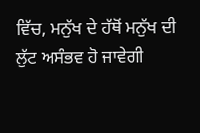ਵਿੱਚ, ਮਨੁੱਖ ਦੇ ਹੱਥੋਂ ਮਨੁੱਖ ਦੀ ਲੁੱਟ ਅਸੰਭਵ ਹੋ ਜਾਵੇਗੀ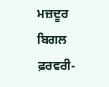ਮਜ਼ਦੂਰ ਬਿਗਲ ਫ਼ਰਵਰੀ-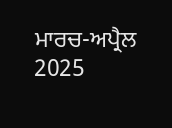ਮਾਰਚ-ਅਪ੍ਰੈਲ 2025